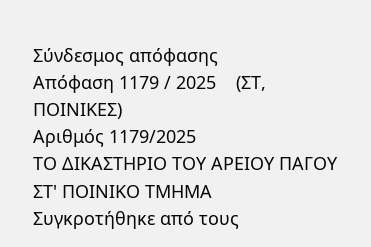Σύνδεσμος απόφασης
Απόφαση 1179 / 2025    (ΣΤ, ΠΟΙΝΙΚΕΣ)
Αριθμός 1179/2025
ΤΟ ΔΙΚΑΣΤΗΡΙΟ ΤΟΥ ΑΡΕΙΟΥ ΠΑΓΟΥ
ΣΤ' ΠΟΙΝΙΚΟ ΤΜΗΜΑ
Συγκροτήθηκε από τους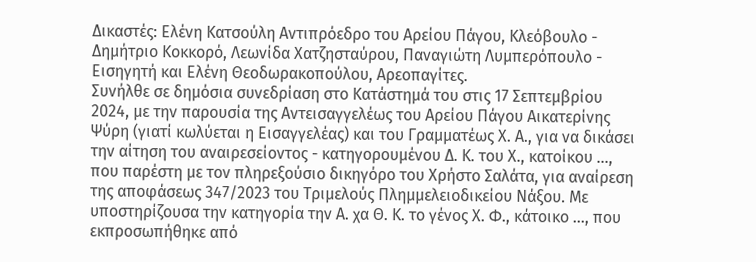Δικαστές: Ελένη Κατσούλη Αντιπρόεδρο του Αρείου Πάγου, Κλεόβουλο - Δημήτριο Κοκκορό, Λεωνίδα Χατζησταύρου, Παναγιώτη Λυμπερόπουλο - Εισηγητή και Ελένη Θεοδωρακοπούλου, Αρεοπαγίτες.
Συνήλθε σε δημόσια συνεδρίαση στο Κατάστημά του στις 17 Σεπτεμβρίου 2024, με την παρουσία της Αντεισαγγελέως του Αρείου Πάγου Αικατερίνης Ψύρη (γιατί κωλύεται η Εισαγγελέας) και του Γραμματέως Χ. Α., για να δικάσει την αίτηση του αναιρεσείοντος - κατηγορουμένου Δ. Κ. του Χ., κατοίκου ..., που παρέστη με τον πληρεξούσιο δικηγόρο του Χρήστο Σαλάτα, για αναίρεση της αποφάσεως 347/2023 του Τριμελούς Πλημμελειοδικείου Νάξου. Με υποστηρίζουσα την κατηγορία την Α. χα Θ. Κ. το γένος Χ. Φ., κάτοικο ..., που εκπροσωπήθηκε από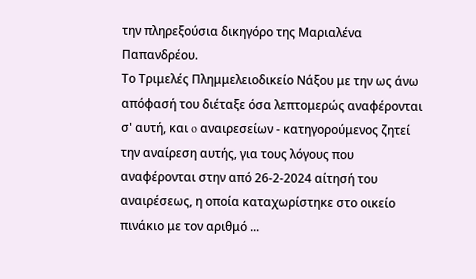την πληρεξούσια δικηγόρο της Μαριαλένα Παπανδρέου.
Το Τριμελές Πλημμελειοδικείο Νάξου με την ως άνω απόφασή του διέταξε όσα λεπτομερώς αναφέρονται σ' αυτή, και o αναιρεσείων - κατηγορούμενος ζητεί την αναίρεση αυτής, για τους λόγους που αναφέρονται στην από 26-2-2024 αίτησή του αναιρέσεως, η οποία καταχωρίστηκε στο οικείο πινάκιο με τον αριθμό ...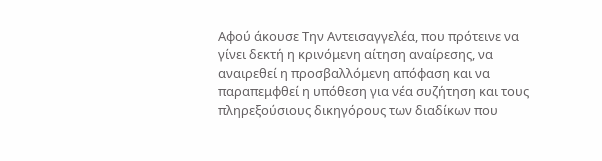Αφού άκουσε Την Αντεισαγγελέα, που πρότεινε να γίνει δεκτή η κρινόμενη αίτηση αναίρεσης, να αναιρεθεί η προσβαλλόμενη απόφαση και να παραπεμφθεί η υπόθεση για νέα συζήτηση και τους πληρεξούσιους δικηγόρους των διαδίκων που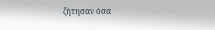ζήτησαν όσα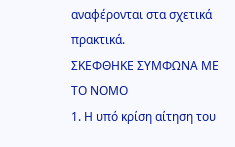αναφέρονται στα σχετικά πρακτικά.
ΣΚΕΦΘΗΚΕ ΣΥΜΦΩΝΑ ΜΕ ΤΟ ΝΟΜΟ
1. Η υπό κρίση αίτηση του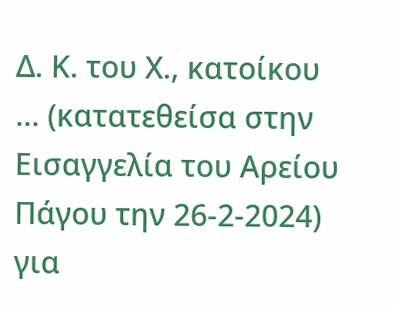Δ. Κ. του Χ., κατοίκου ... (κατατεθείσα στην Εισαγγελία του Αρείου Πάγου την 26-2-2024) για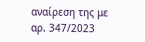αναίρεση της με αρ. 347/2023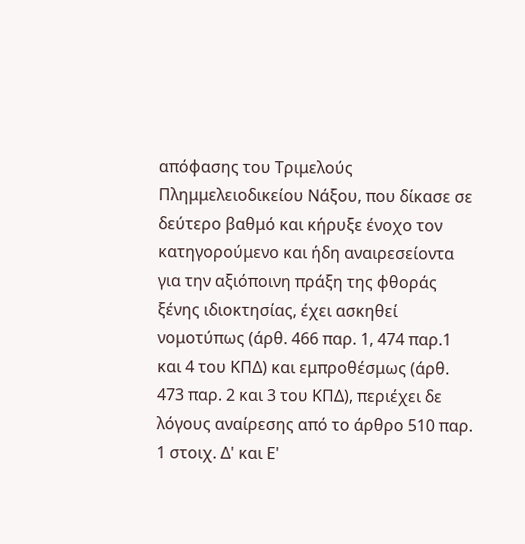απόφασης του Τριμελούς Πλημμελειοδικείου Νάξου, που δίκασε σε δεύτερο βαθμό και κήρυξε ένοχο τον κατηγορούμενο και ήδη αναιρεσείοντα για την αξιόποινη πράξη της φθοράς ξένης ιδιοκτησίας, έχει ασκηθεί νομοτύπως (άρθ. 466 παρ. 1, 474 παρ.1 και 4 του ΚΠΔ) και εμπροθέσμως (άρθ. 473 παρ. 2 και 3 του ΚΠΔ), περιέχει δε λόγους αναίρεσης από το άρθρο 510 παρ. 1 στοιχ. Δ' και Ε'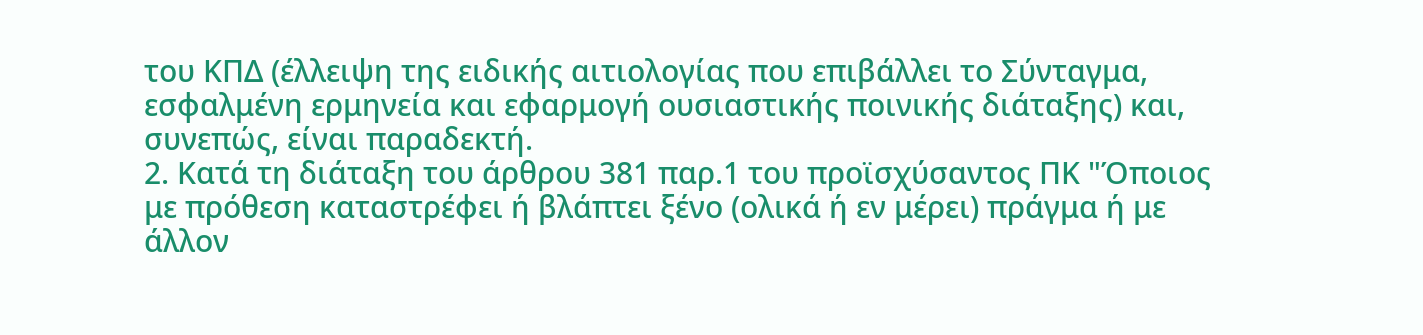του ΚΠΔ (έλλειψη της ειδικής αιτιολογίας που επιβάλλει το Σύνταγμα, εσφαλμένη ερμηνεία και εφαρμογή ουσιαστικής ποινικής διάταξης) και, συνεπώς, είναι παραδεκτή.
2. Κατά τη διάταξη του άρθρου 381 παρ.1 του προϊσχύσαντος ΠΚ "Όποιος με πρόθεση καταστρέφει ή βλάπτει ξένο (ολικά ή εν μέρει) πράγμα ή με άλλον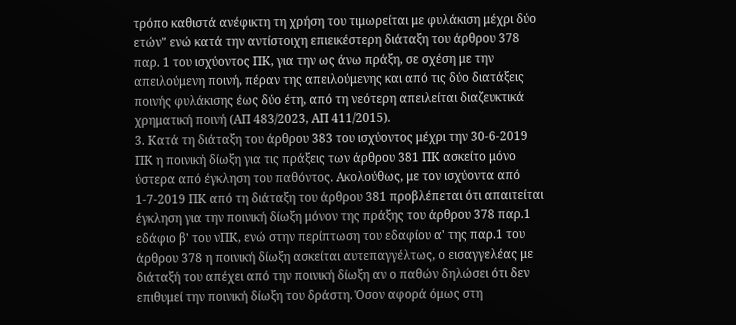τρόπο καθιστά ανέφικτη τη χρήση του τιμωρείται με φυλάκιση μέχρι δύο ετών" ενώ κατά την αντίστοιχη επιεικέστερη διάταξη του άρθρου 378 παρ. 1 του ισχύοντος ΠΚ, για την ως άνω πράξη, σε σχέση με την απειλούμενη ποινή, πέραν της απειλούμενης και από τις δύο διατάξεις ποινής φυλάκισης έως δύο έτη, από τη νεότερη απειλείται διαζευκτικά χρηματική ποινή (ΑΠ 483/2023, ΑΠ 411/2015).
3. Κατά τη διάταξη του άρθρου 383 του ισχύοντος μέχρι την 30-6-2019 ΠΚ η ποινική δίωξη για τις πράξεις των άρθρου 381 ΠΚ ασκείτο μόνο ύστερα από έγκληση του παθόντος. Ακολούθως, με τον ισχύοντα από 1-7-2019 ΠΚ από τη διάταξη του άρθρου 381 προβλέπεται ότι απαιτείται έγκληση για την ποινική δίωξη μόνον της πράξης του άρθρου 378 παρ.1 εδάφιο β' του νΠΚ, ενώ στην περίπτωση του εδαφίου α' της παρ.1 του άρθρου 378 η ποινική δίωξη ασκείται αυτεπαγγέλτως, ο εισαγγελέας με διάταξή του απέχει από την ποινική δίωξη αν ο παθών δηλώσει ότι δεν επιθυμεί την ποινική δίωξη του δράστη. Όσον αφορά όμως στη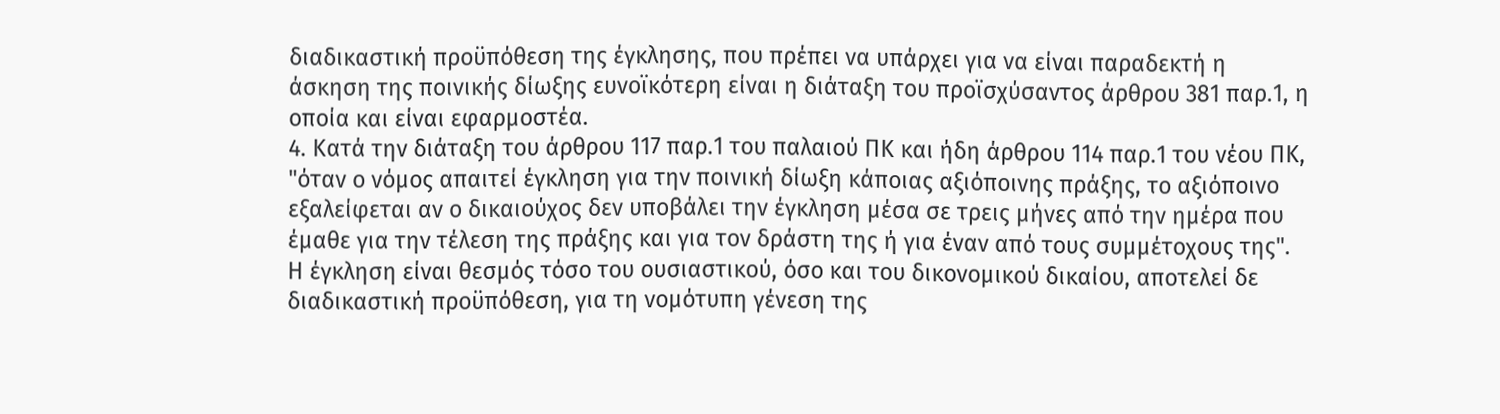διαδικαστική προϋπόθεση της έγκλησης, που πρέπει να υπάρχει για να είναι παραδεκτή η άσκηση της ποινικής δίωξης ευνοϊκότερη είναι η διάταξη του προϊσχύσαντος άρθρου 381 παρ.1, η οποία και είναι εφαρμοστέα.
4. Κατά την διάταξη του άρθρου 117 παρ.1 του παλαιού ΠΚ και ήδη άρθρου 114 παρ.1 του νέου ΠΚ, "όταν ο νόμος απαιτεί έγκληση για την ποινική δίωξη κάποιας αξιόποινης πράξης, το αξιόποινο εξαλείφεται αν ο δικαιούχος δεν υποβάλει την έγκληση μέσα σε τρεις μήνες από την ημέρα που έμαθε για την τέλεση της πράξης και για τον δράστη της ή για έναν από τους συμμέτοχους της". Η έγκληση είναι θεσμός τόσο του ουσιαστικού, όσο και του δικονομικού δικαίου, αποτελεί δε διαδικαστική προϋπόθεση, για τη νομότυπη γένεση της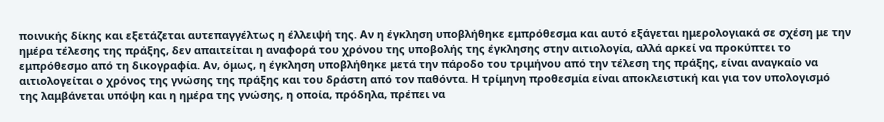ποινικής δίκης και εξετάζεται αυτεπαγγέλτως η έλλειψή της. Αν η έγκληση υποβλήθηκε εμπρόθεσμα και αυτό εξάγεται ημερολογιακά σε σχέση με την ημέρα τέλεσης της πράξης, δεν απαιτείται η αναφορά του χρόνου της υποβολής της έγκλησης στην αιτιολογία, αλλά αρκεί να προκύπτει το εμπρόθεσμο από τη δικογραφία. Αν, όμως, η έγκληση υποβλήθηκε μετά την πάροδο του τριμήνου από την τέλεση της πράξης, είναι αναγκαίο να αιτιολογείται ο χρόνος της γνώσης της πράξης και του δράστη από τον παθόντα. Η τρίμηνη προθεσμία είναι αποκλειστική και για τον υπολογισμό της λαμβάνεται υπόψη και η ημέρα της γνώσης, η οποία, πρόδηλα, πρέπει να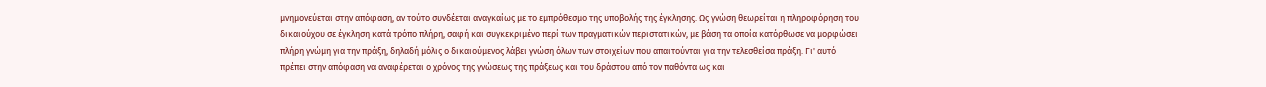μνημονεύεται στην απόφαση, αν τούτο συνδέεται αναγκαίως με το εμπρόθεσμο της υποβολής της έγκλησης. Ως γνώση θεωρείται η πληροφόρηση του δικαιούχου σε έγκληση κατά τρόπο πλήρη, σαφή και συγκεκριμένο περί των πραγματικών περιστατικών, με βάση τα οποία κατόρθωσε να μορφώσει πλήρη γνώμη για την πράξη, δηλαδή μόλις ο δικαιούμενος λάβει γνώση όλων των στοιχείων που απαιτούνται για την τελεσθείσα πράξη. Γι' αυτό πρέπει στην απόφαση να αναφέρεται ο χρόνος της γνώσεως της πράξεως και του δράστου από τον παθόντα ως και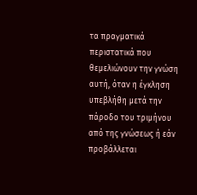τα πραγματικά περιστατικά που θεμελιώνουν την γνώση αυτή, όταν η έγκληση υπεβλήθη μετά την πάροδο του τριμήνου από της γνώσεως ή εάν προβάλλεται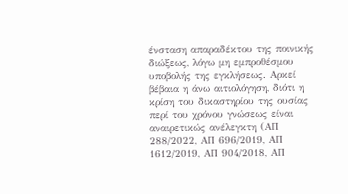ένσταση απαραδέκτου της ποινικής διώξεως, λόγω μη εμπροθέσμου υποβολής της εγκλήσεως. Αρκεί βέβαια η άνω αιτιολόγηση, διότι η κρίση του δικαστηρίου της ουσίας περί του χρόνου γνώσεως είναι αναιρετικώς ανέλεγκτη (ΑΠ 288/2022, ΑΠ 696/2019, ΑΠ 1612/2019, ΑΠ 904/2018, ΑΠ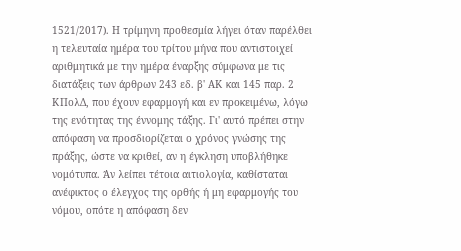1521/2017). Η τρίμηνη προθεσμία λήγει όταν παρέλθει η τελευταία ημέρα του τρίτου μήνα που αντιστοιχεί αριθμητικά με την ημέρα έναρξης σύμφωνα με τις διατάξεις των άρθρων 243 εδ. β' ΑΚ και 145 παρ. 2 ΚΠολΔ, που έχουν εφαρμογή και εν προκειμένω, λόγω της ενότητας της έννομης τάξης. Γι' αυτό πρέπει στην απόφαση να προσδιορίζεται ο χρόνος γνώσης της πράξης, ώστε να κριθεί, αν η έγκληση υποβλήθηκε νομότυπα. Άν λείπει τέτοια αιτιολογία, καθίσταται ανέφικτος ο έλεγχος της ορθής ή μη εφαρμογής του νόμου, οπότε η απόφαση δεν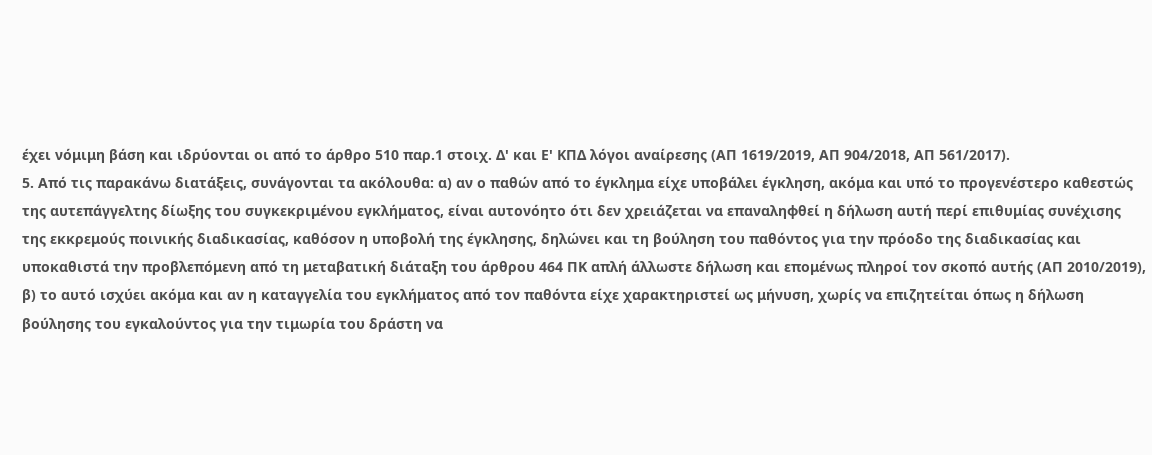έχει νόμιμη βάση και ιδρύονται οι από το άρθρο 510 παρ.1 στοιχ. Δ' και Ε' ΚΠΔ λόγοι αναίρεσης (ΑΠ 1619/2019, ΑΠ 904/2018, ΑΠ 561/2017).
5. Από τις παρακάνω διατάξεις, συνάγονται τα ακόλουθα: α) αν ο παθών από το έγκλημα είχε υποβάλει έγκληση, ακόμα και υπό το προγενέστερο καθεστώς της αυτεπάγγελτης δίωξης του συγκεκριμένου εγκλήματος, είναι αυτονόητο ότι δεν χρειάζεται να επαναληφθεί η δήλωση αυτή περί επιθυμίας συνέχισης της εκκρεμούς ποινικής διαδικασίας, καθόσον η υποβολή της έγκλησης, δηλώνει και τη βούληση του παθόντος για την πρόοδο της διαδικασίας και υποκαθιστά την προβλεπόμενη από τη μεταβατική διάταξη του άρθρου 464 ΠΚ απλή άλλωστε δήλωση και επομένως πληροί τον σκοπό αυτής (ΑΠ 2010/2019), β) το αυτό ισχύει ακόμα και αν η καταγγελία του εγκλήματος από τον παθόντα είχε χαρακτηριστεί ως μήνυση, χωρίς να επιζητείται όπως η δήλωση βούλησης του εγκαλούντος για την τιμωρία του δράστη να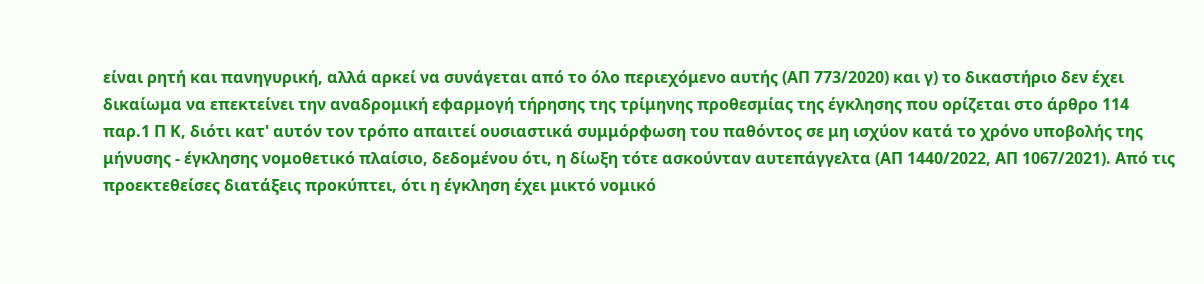είναι ρητή και πανηγυρική, αλλά αρκεί να συνάγεται από το όλο περιεχόμενο αυτής (ΑΠ 773/2020) και γ) το δικαστήριο δεν έχει δικαίωμα να επεκτείνει την αναδρομική εφαρμογή τήρησης της τρίμηνης προθεσμίας της έγκλησης που ορίζεται στο άρθρο 114 παρ.1 Π Κ, διότι κατ' αυτόν τον τρόπο απαιτεί ουσιαστικά συμμόρφωση του παθόντος σε μη ισχύον κατά το χρόνο υποβολής της μήνυσης - έγκλησης νομοθετικό πλαίσιο, δεδομένου ότι, η δίωξη τότε ασκούνταν αυτεπάγγελτα (ΑΠ 1440/2022, ΑΠ 1067/2021). Από τις προεκτεθείσες διατάξεις προκύπτει, ότι η έγκληση έχει μικτό νομικό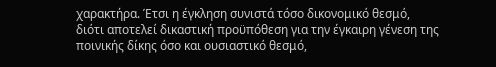χαρακτήρα. Έτσι η έγκληση συνιστά τόσο δικονομικό θεσμό, διότι αποτελεί δικαστική προϋπόθεση για την έγκαιρη γένεση της ποινικής δίκης όσο και ουσιαστικό θεσμό,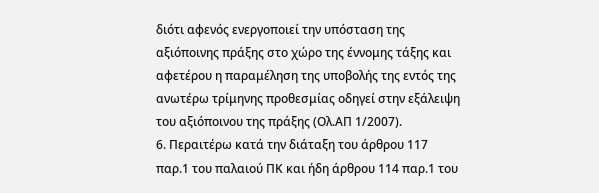διότι αφενός ενεργοποιεί την υπόσταση της αξιόποινης πράξης στο χώρο της έννομης τάξης και αφετέρου η παραμέληση της υποβολής της εντός της ανωτέρω τρίμηνης προθεσμίας οδηγεί στην εξάλειψη του αξιόποινου της πράξης (Ολ.ΑΠ 1/2007).
6. Περαιτέρω κατά την διάταξη του άρθρου 117 παρ.1 του παλαιού ΠΚ και ήδη άρθρου 114 παρ.1 του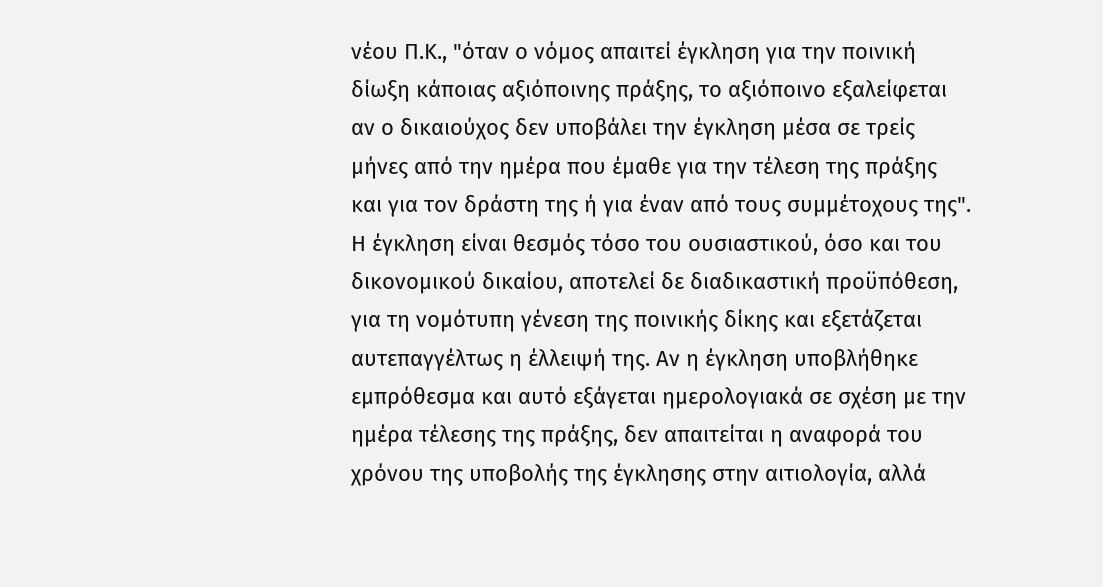νέου Π.Κ., "όταν ο νόμος απαιτεί έγκληση για την ποινική δίωξη κάποιας αξιόποινης πράξης, το αξιόποινο εξαλείφεται αν ο δικαιούχος δεν υποβάλει την έγκληση μέσα σε τρείς μήνες από την ημέρα που έμαθε για την τέλεση της πράξης και για τον δράστη της ή για έναν από τους συμμέτοχους της". Η έγκληση είναι θεσμός τόσο του ουσιαστικού, όσο και του δικονομικού δικαίου, αποτελεί δε διαδικαστική προϋπόθεση, για τη νομότυπη γένεση της ποινικής δίκης και εξετάζεται αυτεπαγγέλτως η έλλειψή της. Αν η έγκληση υποβλήθηκε εμπρόθεσμα και αυτό εξάγεται ημερολογιακά σε σχέση με την ημέρα τέλεσης της πράξης, δεν απαιτείται η αναφορά του χρόνου της υποβολής της έγκλησης στην αιτιολογία, αλλά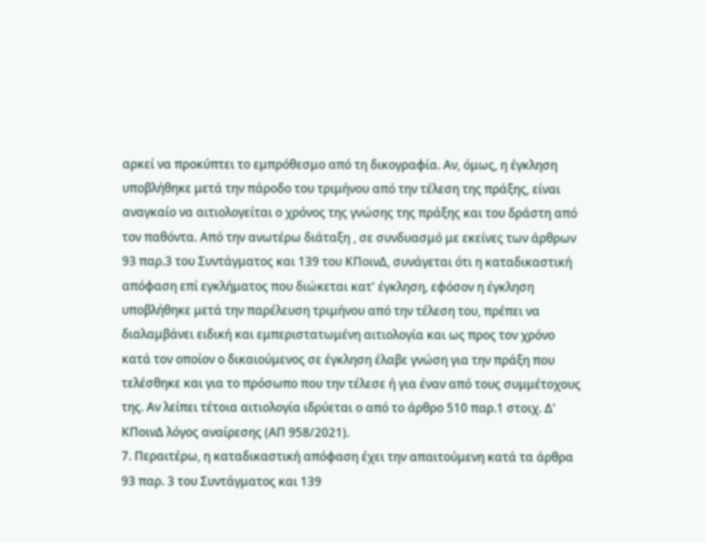αρκεί να προκύπτει το εμπρόθεσμο από τη δικογραφία. Αν, όμως, η έγκληση υποβλήθηκε μετά την πάροδο του τριμήνου από την τέλεση της πράξης, είναι αναγκαίο να αιτιολογείται ο χρόνος της γνώσης της πράξης και του δράστη από τον παθόντα. Από την ανωτέρω διάταξη , σε συνδυασμό με εκείνες των άρθρων 93 παρ.3 του Συντάγματος και 139 του ΚΠοινΔ, συνάγεται ότι η καταδικαστική απόφαση επί εγκλήματος που διώκεται κατ' έγκληση, εφόσον η έγκληση υποβλήθηκε μετά την παρέλευση τριμήνου από την τέλεση του, πρέπει να διαλαμβάνει ειδική και εμπεριστατωμένη αιτιολογία και ως προς τον χρόνο κατά τον οποίον ο δικαιούμενος σε έγκληση έλαβε γνώση για την πράξη που τελέσθηκε και για το πρόσωπο που την τέλεσε ή για έναν από τους συμμέτοχους της. Αν λείπει τέτοια αιτιολογία ιδρύεται ο από το άρθρο 510 παρ.1 στοιχ. Δ' ΚΠοινΔ λόγος αναίρεσης (ΑΠ 958/2021).
7. Περαιτέρω, η καταδικαστική απόφαση έχει την απαιτούμενη κατά τα άρθρα 93 παρ. 3 του Συντάγματος και 139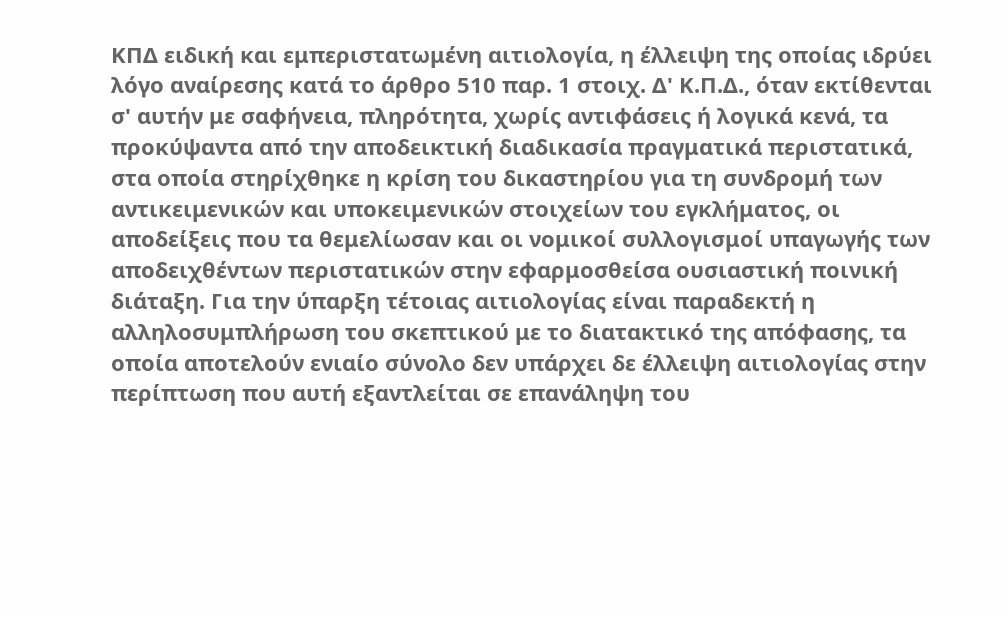ΚΠΔ ειδική και εμπεριστατωμένη αιτιολογία, η έλλειψη της οποίας ιδρύει λόγο αναίρεσης κατά το άρθρο 510 παρ. 1 στοιχ. Δ' Κ.Π.Δ., όταν εκτίθενται σ' αυτήν με σαφήνεια, πληρότητα, χωρίς αντιφάσεις ή λογικά κενά, τα προκύψαντα από την αποδεικτική διαδικασία πραγματικά περιστατικά, στα οποία στηρίχθηκε η κρίση του δικαστηρίου για τη συνδρομή των αντικειμενικών και υποκειμενικών στοιχείων του εγκλήματος, οι αποδείξεις που τα θεμελίωσαν και οι νομικοί συλλογισμοί υπαγωγής των αποδειχθέντων περιστατικών στην εφαρμοσθείσα ουσιαστική ποινική διάταξη. Για την ύπαρξη τέτοιας αιτιολογίας είναι παραδεκτή η αλληλοσυμπλήρωση του σκεπτικού με το διατακτικό της απόφασης, τα οποία αποτελούν ενιαίο σύνολο δεν υπάρχει δε έλλειψη αιτιολογίας στην περίπτωση που αυτή εξαντλείται σε επανάληψη του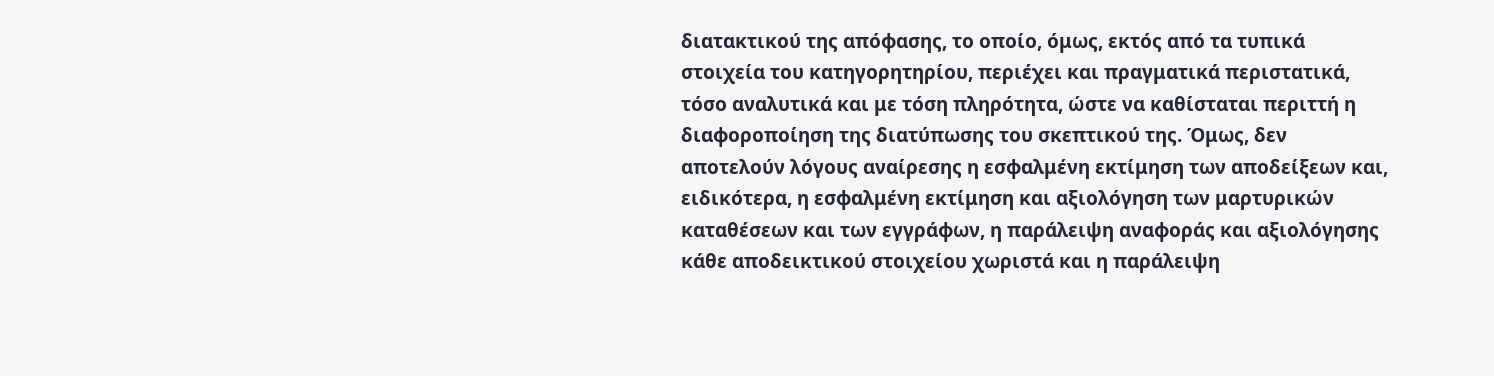διατακτικού της απόφασης, το οποίο, όμως, εκτός από τα τυπικά στοιχεία του κατηγορητηρίου, περιέχει και πραγματικά περιστατικά, τόσο αναλυτικά και με τόση πληρότητα, ώστε να καθίσταται περιττή η διαφοροποίηση της διατύπωσης του σκεπτικού της. Όμως, δεν αποτελούν λόγους αναίρεσης η εσφαλμένη εκτίμηση των αποδείξεων και, ειδικότερα, η εσφαλμένη εκτίμηση και αξιολόγηση των μαρτυρικών καταθέσεων και των εγγράφων, η παράλειψη αναφοράς και αξιολόγησης κάθε αποδεικτικού στοιχείου χωριστά και η παράλειψη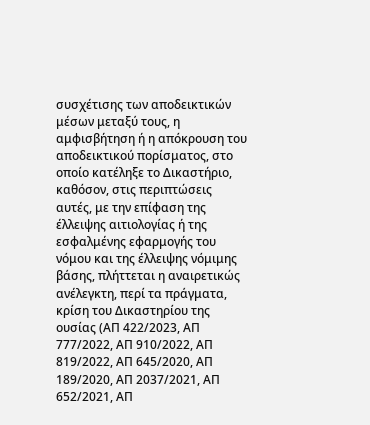συσχέτισης των αποδεικτικών μέσων μεταξύ τους, η αμφισβήτηση ή η απόκρουση του αποδεικτικού πορίσματος, στο οποίο κατέληξε το Δικαστήριο, καθόσον, στις περιπτώσεις αυτές, με την επίφαση της έλλειψης αιτιολογίας ή της εσφαλμένης εφαρμογής του νόμου και της έλλειψης νόμιμης βάσης, πλήττεται η αναιρετικώς ανέλεγκτη, περί τα πράγματα, κρίση του Δικαστηρίου της ουσίας (ΑΠ 422/2023, ΑΠ 777/2022, ΑΠ 910/2022, ΑΠ 819/2022, ΑΠ 645/2020, ΑΠ 189/2020, ΑΠ 2037/2021, ΑΠ 652/2021, ΑΠ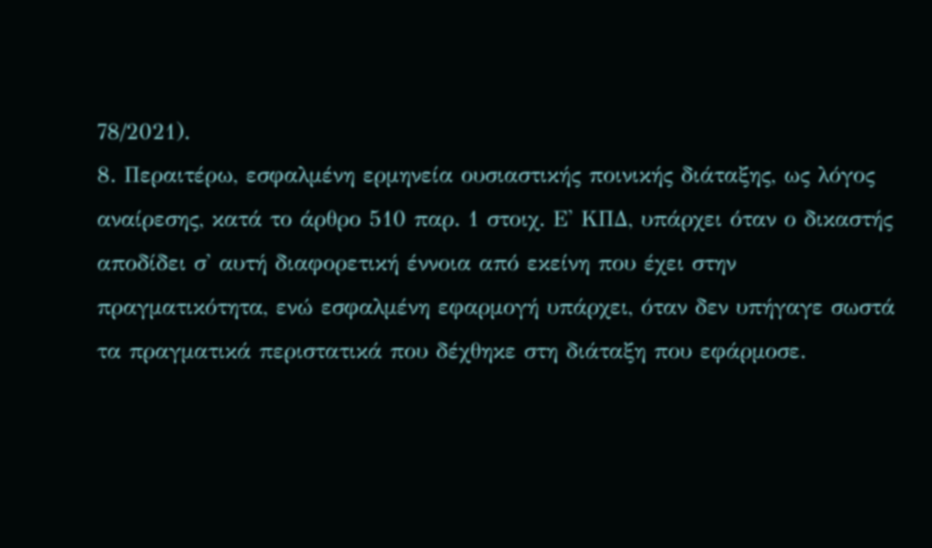78/2021).
8. Περαιτέρω, εσφαλμένη ερμηνεία ουσιαστικής ποινικής διάταξης, ως λόγος αναίρεσης, κατά το άρθρο 510 παρ. 1 στοιχ. Ε' ΚΠΔ, υπάρχει όταν ο δικαστής αποδίδει σ' αυτή διαφορετική έννοια από εκείνη που έχει στην πραγματικότητα, ενώ εσφαλμένη εφαρμογή υπάρχει, όταν δεν υπήγαγε σωστά τα πραγματικά περιστατικά που δέχθηκε στη διάταξη που εφάρμοσε.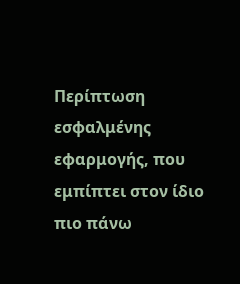Περίπτωση εσφαλμένης εφαρμογής, που εμπίπτει στον ίδιο πιο πάνω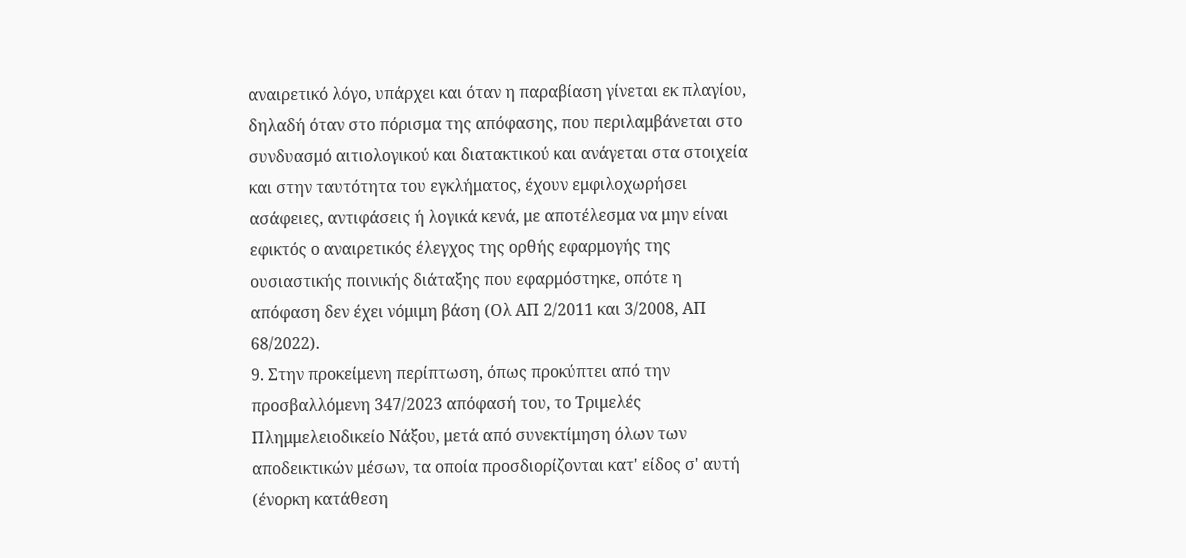αναιρετικό λόγο, υπάρχει και όταν η παραβίαση γίνεται εκ πλαγίου, δηλαδή όταν στο πόρισμα της απόφασης, που περιλαμβάνεται στο συνδυασμό αιτιολογικού και διατακτικού και ανάγεται στα στοιχεία και στην ταυτότητα του εγκλήματος, έχουν εμφιλοχωρήσει ασάφειες, αντιφάσεις ή λογικά κενά, με αποτέλεσμα να μην είναι εφικτός ο αναιρετικός έλεγχος της ορθής εφαρμογής της ουσιαστικής ποινικής διάταξης που εφαρμόστηκε, οπότε η απόφαση δεν έχει νόμιμη βάση (Ολ ΑΠ 2/2011 και 3/2008, ΑΠ 68/2022).
9. Στην προκείμενη περίπτωση, όπως προκύπτει από την προσβαλλόμενη 347/2023 απόφασή του, το Τριμελές Πλημμελειοδικείο Νάξου, μετά από συνεκτίμηση όλων των αποδεικτικών μέσων, τα οποία προσδιορίζονται κατ' είδος σ' αυτή (ένορκη κατάθεση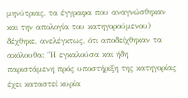μηνύτριας, τα έγγραφα που αναγνώσθηκαν και την απολογία του κατηγορούμενου) δέχθηκε, ανελέγκτως, ότι αποδείχθηκαν τα ακόλουθα: "Η εγκαλούσα και ήδη παριστάμενη πρός υποστήριξη της κατηγορίας έχει καταστεί κυρία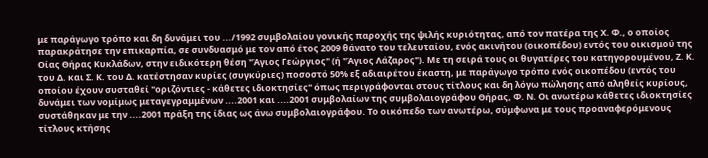με παράγωγο τρόπο και δη δυνάμει του .../1992 συμβολαίου γονικής παροχής της ψιλής κυριότητας, από τον πατέρα της Χ. Φ., ο οποίος παρακράτησε την επικαρπία, σε συνδυασμό με τον από έτος 2009 θάνατο του τελευταίου, ενός ακινήτου (οικοπέδου) εντός του οικισμού της Οίας Θήρας Κυκλάδων, στην ειδικότερη θέση "Άγιος Γεώργιος" (ή "Άγιος Λάζαρος"). Με τη σειρά τους οι θυγατέρες του κατηγορουμένου, Ζ. Κ. του Δ. και Σ. Κ. του Δ. κατέστησαν κυρίες (συγκύριες) ποσοστό 50% εξ αδιαιρέτου έκαστη, με παράγωγο τρόπο ενός οικοπέδου (εντός του οποίου έχουν συσταθεί "οριζόντιες - κάθετες ιδιοκτησίες" όπως περιγράφονται στους τίτλους και δη λόγω πώλησης από αληθείς κυρίους, δυνάμει των νομίμως μεταγεγραμμένων ....2001 και ....2001 συμβολαίων της συμβολαιογράφου Θήρας, Φ. Ν. Οι ανωτέρω κάθετες ιδιοκτησίες συστάθηκαν με την ....2001 πράξη της ίδιας ως άνω συμβολαιογράφου. Το οικόπεδο των ανωτέρω, σύμφωνα με τους προαναφερόμενους τίτλους κτήσης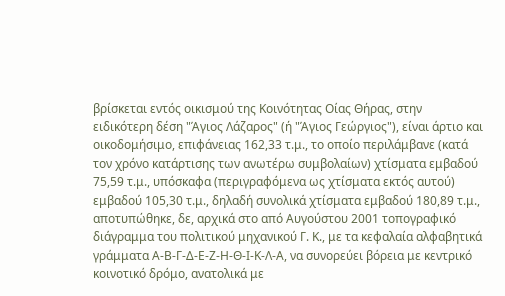βρίσκεται εντός οικισμού της Κοινότητας Οίας Θήρας, στην ειδικότερη δέση "Άγιος Λάζαρος" (ή "Άγιος Γεώργιος"), είναι άρτιο και οικοδομήσιμο, επιφάνειας 162,33 τ.μ., το οποίο περιλάμβανε (κατά τον χρόνο κατάρτισης των ανωτέρω συμβολαίων) χτίσματα εμβαδού 75,59 τ.μ., υπόσκαφα (περιγραφόμενα ως χτίσματα εκτός αυτού) εμβαδού 105,30 τ.μ., δηλαδή συνολικά χτίσματα εμβαδού 180,89 τ.μ., αποτυπώθηκε, δε, αρχικά στο από Αυγούστου 2001 τοπογραφικό διάγραμμα του πολιτικού μηχανικού Γ. Κ., με τα κεφαλαία αλφαβητικά γράμματα Α-Β-Γ-Δ-Ε-Ζ-Η-Θ-Ι-Κ-Λ-Α, να συνορεύει βόρεια με κεντρικό κοινοτικό δρόμο, ανατολικά με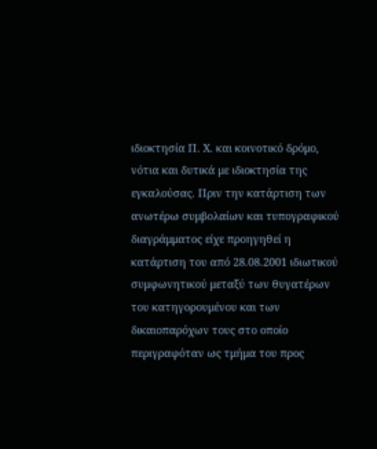ιδιοκτησία Π. Χ. και κοινοτικό δρόμο, νότια και δυτικά με ιδιοκτησία της εγκαλούσας. Πριν την κατάρτιση των ανωτέρω συμβολαίων και τυπογραφικού διαγράμματος είχε προηγηθεί η κατάρτιση του από 28.08.2001 ιδιωτικού συμφωνητικού μεταξύ των θυγατέρων του κατηγορουμένου και των δικαιοπαρόχων τους στο οποίο περιγραφόταν ως τμήμα του προς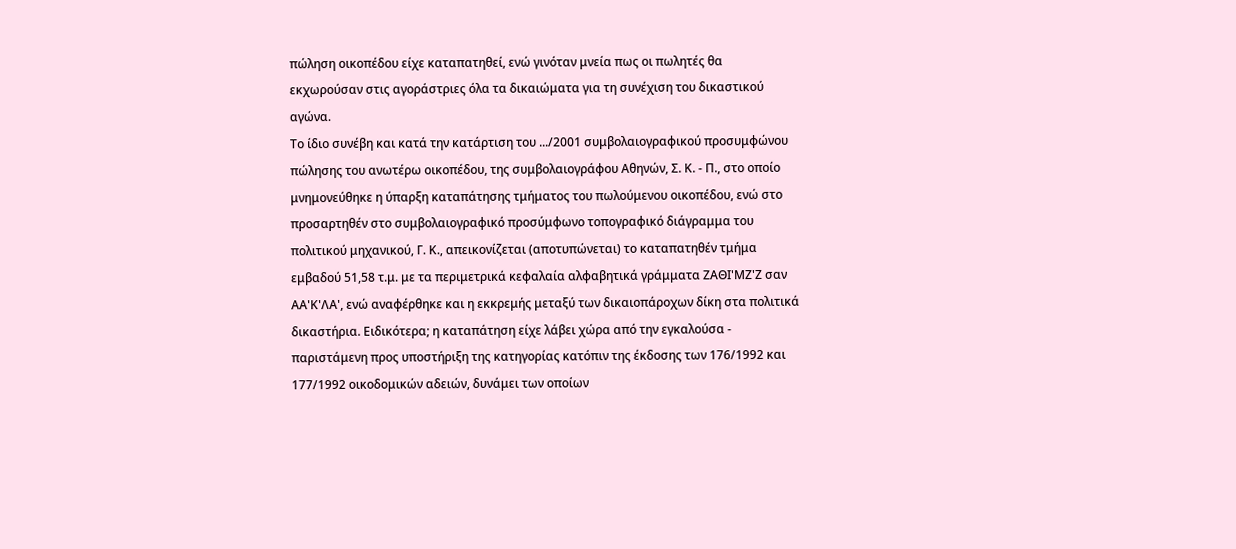πώληση οικοπέδου είχε καταπατηθεί, ενώ γινόταν μνεία πως οι πωλητές θα εκχωρούσαν στις αγοράστριες όλα τα δικαιώματα για τη συνέχιση του δικαστικού αγώνα.
Το ίδιο συνέβη και κατά την κατάρτιση του .../2001 συμβολαιογραφικού προσυμφώνου πώλησης του ανωτέρω οικοπέδου, της συμβολαιογράφου Αθηνών, Σ. Κ. - Π., στο οποίο μνημονεύθηκε η ύπαρξη καταπάτησης τμήματος του πωλούμενου οικοπέδου, ενώ στο προσαρτηθέν στο συμβολαιογραφικό προσύμφωνο τοπογραφικό διάγραμμα του πολιτικού μηχανικού, Γ. Κ., απεικονίζεται (αποτυπώνεται) το καταπατηθέν τμήμα εμβαδού 51,58 τ.μ. με τα περιμετρικά κεφαλαία αλφαβητικά γράμματα ΖΑΘΙ'ΜΖ'Ζ σαν ΑΑ'Κ'ΛΑ', ενώ αναφέρθηκε και η εκκρεμής μεταξύ των δικαιοπάροχων δίκη στα πολιτικά δικαστήρια. Ειδικότερα; η καταπάτηση είχε λάβει χώρα από την εγκαλούσα - παριστάμενη προς υποστήριξη της κατηγορίας κατόπιν της έκδοσης των 176/1992 και 177/1992 οικοδομικών αδειών, δυνάμει των οποίων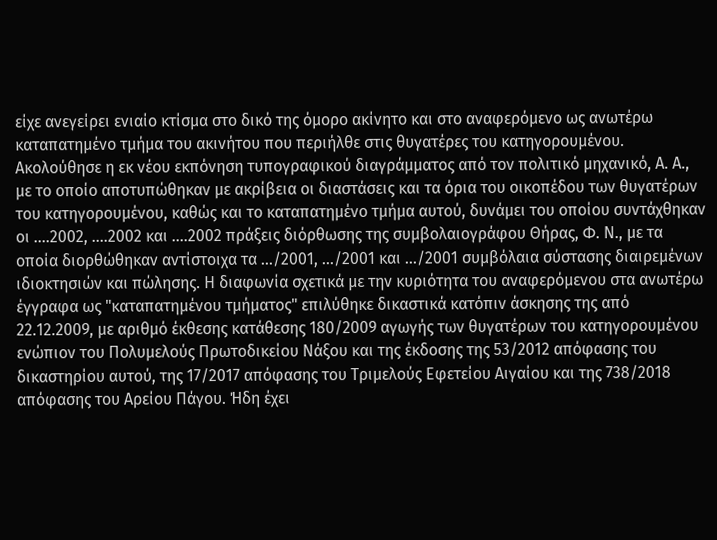είχε ανεγείρει ενιαίο κτίσμα στο δικό της όμορο ακίνητο και στο αναφερόμενο ως ανωτέρω καταπατημένο τμήμα του ακινήτου που περιήλθε στις θυγατέρες του κατηγορουμένου. Ακολούθησε η εκ νέου εκπόνηση τυπογραφικού διαγράμματος από τον πολιτικό μηχανικό, Α. Α., με το οποίο αποτυπώθηκαν με ακρίβεια οι διαστάσεις και τα όρια του οικοπέδου των θυγατέρων του κατηγορουμένου, καθώς και το καταπατημένο τμήμα αυτού, δυνάμει του οποίου συντάχθηκαν οι ....2002, ....2002 και ....2002 πράξεις διόρθωσης της συμβολαιογράφου Θήρας, Φ. Ν., με τα οποία διορθώθηκαν αντίστοιχα τα .../2001, .../2001 και .../2001 συμβόλαια σύστασης διαιρεμένων ιδιοκτησιών και πώλησης. Η διαφωνία σχετικά με την κυριότητα του αναφερόμενου στα ανωτέρω έγγραφα ως "καταπατημένου τμήματος" επιλύθηκε δικαστικά κατόπιν άσκησης της από 22.12.2009, με αριθμό έκθεσης κατάθεσης 180/2009 αγωγής των θυγατέρων του κατηγορουμένου ενώπιον του Πολυμελούς Πρωτοδικείου Νάξου και της έκδοσης της 53/2012 απόφασης του δικαστηρίου αυτού, της 17/2017 απόφασης του Τριμελούς Εφετείου Αιγαίου και της 738/2018 απόφασης του Αρείου Πάγου. Ήδη έχει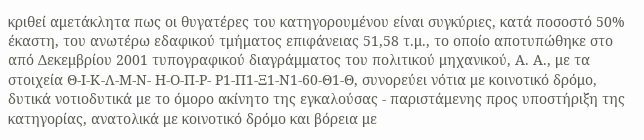κριθεί αμετάκλητα πως οι θυγατέρες του κατηγορουμένου είναι συγκύριες, κατά ποσοστό 50% έκαστη, του ανωτέρω εδαφικού τμήματος επιφάνειας 51,58 τ.μ., το οποίο αποτυπώθηκε στο από Δεκεμβρίου 2001 τυπογραφικού διαγράμματος του πολιτικού μηχανικού, Α. Α., με τα στοιχεία Θ-Ι-Κ-Λ-Μ-Ν- Η-Ο-Π-Ρ- Ρ1-Π1-Ξ1-Ν1-60-Θ1-Θ, συνορεύει νότια με κοινοτικό δρόμο, δυτικά νοτιοδυτικά με το όμορο ακίνητο της εγκαλούσας - παριστάμενης προς υποστήριξη της κατηγορίας, ανατολικά με κοινοτικό δρόμο και βόρεια με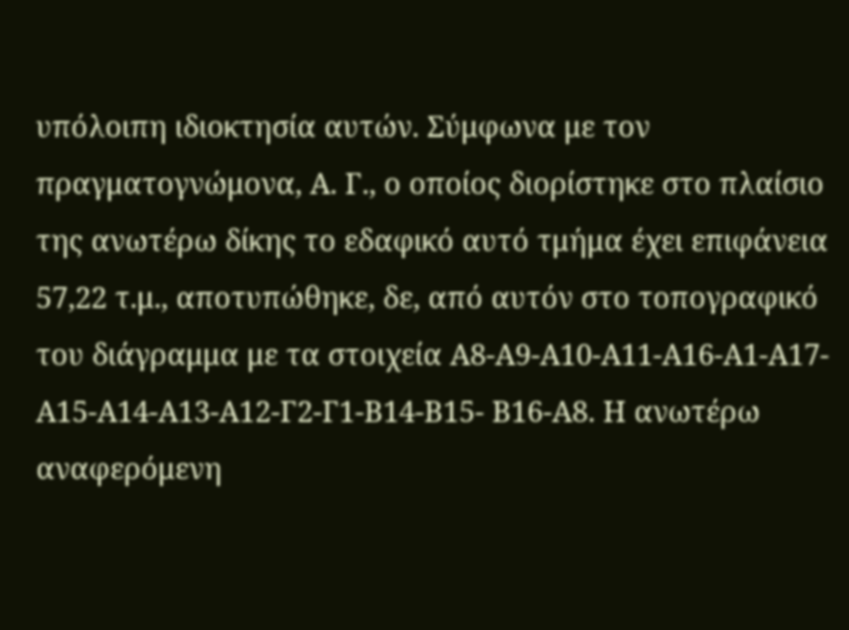υπόλοιπη ιδιοκτησία αυτών. Σύμφωνα με τον πραγματογνώμονα, Α. Γ., ο οποίος διορίστηκε στο πλαίσιο της ανωτέρω δίκης το εδαφικό αυτό τμήμα έχει επιφάνεια 57,22 τ.μ., αποτυπώθηκε, δε, από αυτόν στο τοπογραφικό του διάγραμμα με τα στοιχεία Α8-Α9-Α10-Α11-Α16-Α1-Α17- Α15-Α14-Α13-Α12-Γ2-Γ1-Β14-Β15- Β16-Α8. Η ανωτέρω αναφερόμενη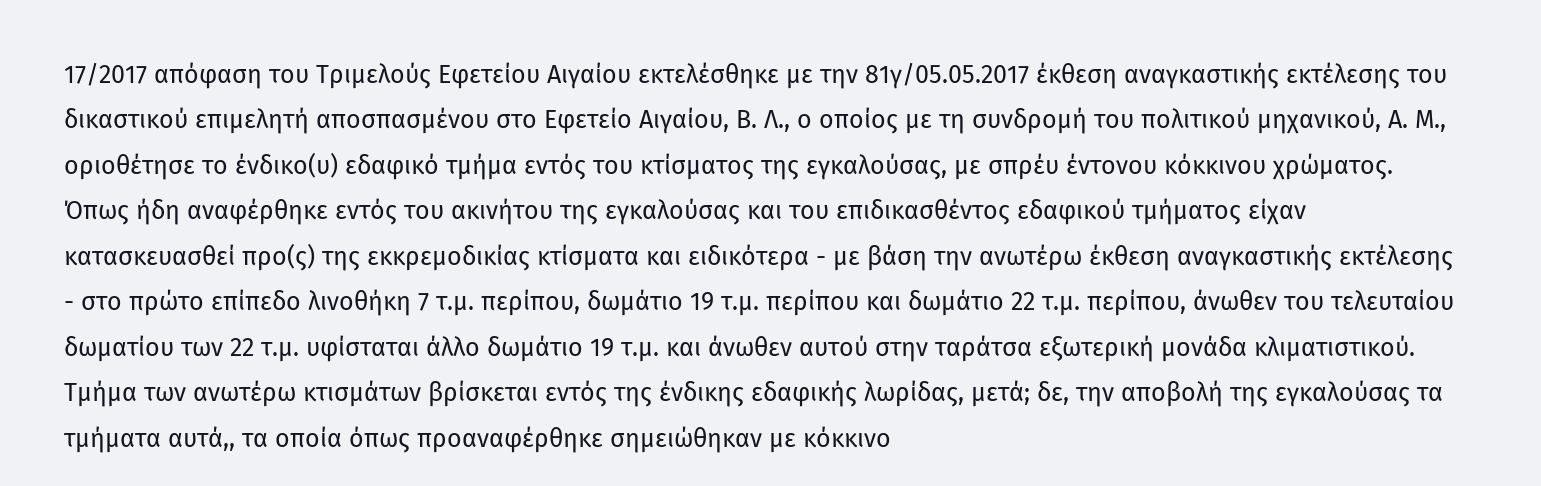17/2017 απόφαση του Τριμελούς Εφετείου Αιγαίου εκτελέσθηκε με την 81γ/05.05.2017 έκθεση αναγκαστικής εκτέλεσης του δικαστικού επιμελητή αποσπασμένου στο Εφετείο Αιγαίου, Β. Λ., ο οποίος με τη συνδρομή του πολιτικού μηχανικού, Α. Μ., οριοθέτησε το ένδικο(υ) εδαφικό τμήμα εντός του κτίσματος της εγκαλούσας, με σπρέυ έντονου κόκκινου χρώματος. Όπως ήδη αναφέρθηκε εντός του ακινήτου της εγκαλούσας και του επιδικασθέντος εδαφικού τμήματος είχαν κατασκευασθεί προ(ς) της εκκρεμοδικίας κτίσματα και ειδικότερα - με βάση την ανωτέρω έκθεση αναγκαστικής εκτέλεσης - στο πρώτο επίπεδο λινοθήκη 7 τ.μ. περίπου, δωμάτιο 19 τ.μ. περίπου και δωμάτιο 22 τ.μ. περίπου, άνωθεν του τελευταίου δωματίου των 22 τ.μ. υφίσταται άλλο δωμάτιο 19 τ.μ. και άνωθεν αυτού στην ταράτσα εξωτερική μονάδα κλιματιστικού. Τμήμα των ανωτέρω κτισμάτων βρίσκεται εντός της ένδικης εδαφικής λωρίδας, μετά; δε, την αποβολή της εγκαλούσας τα τμήματα αυτά,, τα οποία όπως προαναφέρθηκε σημειώθηκαν με κόκκινο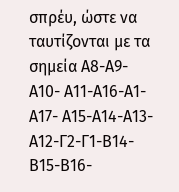σπρέυ, ώστε να ταυτίζονται με τα σημεία Α8-Α9-Α10- Α11-Α16-Α1-Α17- Α15-Α14-Α13-Α12-Γ2-Γ1-Β14-Β15-Β16-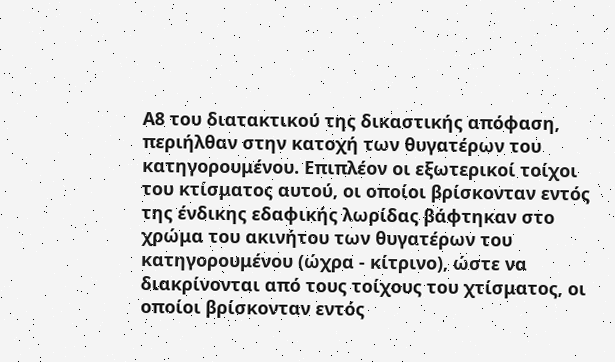Α8 του διατακτικού της δικαστικής απόφαση, περιήλθαν στην κατοχή των θυγατέρων του κατηγορουμένου. Επιπλέον οι εξωτερικοί τοίχοι του κτίσματος αυτού, οι οποίοι βρίσκονταν εντός της ένδικης εδαφικής λωρίδας βάφτηκαν στο χρώμα του ακινήτου των θυγατέρων του κατηγορουμένου (ώχρα - κίτρινο), ώστε να διακρίνονται από τους τοίχους του χτίσματος, οι οποίοι βρίσκονταν εντός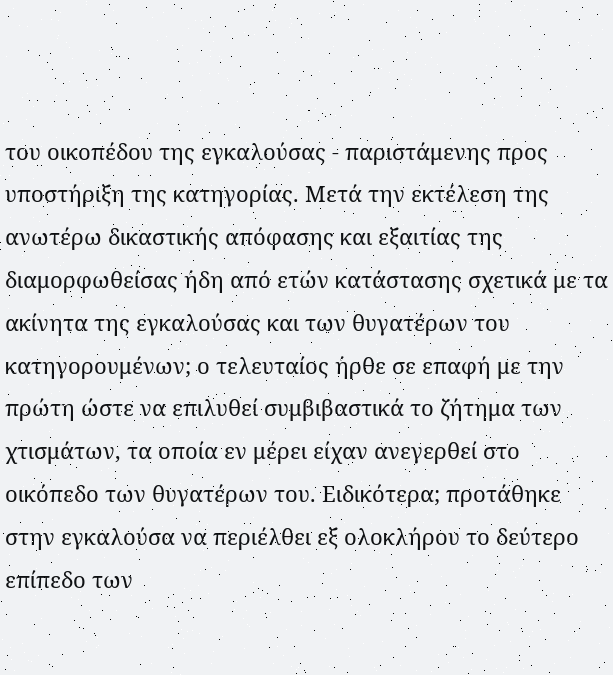του οικοπέδου της εγκαλούσας - παριστάμενης προς υποστήριξη της κατηγορίας. Μετά την εκτέλεση της ανωτέρω δικαστικής απόφασης και εξαιτίας της διαμορφωθείσας ήδη από ετών κατάστασης σχετικά με τα ακίνητα της εγκαλούσας και των θυγατέρων του κατηγορουμένων; ο τελευταίος ήρθε σε επαφή με την πρώτη ώστε να επιλυθεί συμβιβαστικά το ζήτημα των χτισμάτων, τα οποία εν μέρει είχαν ανεγερθεί στο οικόπεδο των θυγατέρων του. Ειδικότερα; προτάθηκε στην εγκαλούσα να περιέλθει εξ ολοκλήρου το δεύτερο επίπεδο των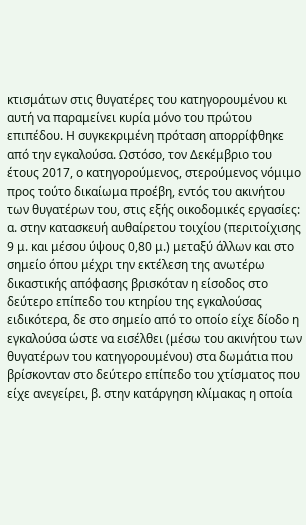κτισμάτων στις θυγατέρες του κατηγορουμένου κι αυτή να παραμείνει κυρία μόνο του πρώτου επιπέδου. Η συγκεκριμένη πρόταση απορρίφθηκε από την εγκαλούσα. Ωστόσο, τον Δεκέμβριο του έτους 2017, ο κατηγορούμενος, στερούμενος νόμιμο προς τούτο δικαίωμα προέβη, εντός του ακινήτου των θυγατέρων του, στις εξής οικοδομικές εργασίες: α. στην κατασκευή αυθαίρετου τοιχίου (περιτοίχισης 9 μ. και μέσου ύψους 0,80 μ.) μεταξύ άλλων και στο σημείο όπου μέχρι την εκτέλεση της ανωτέρω δικαστικής απόφασης βρισκόταν η είσοδος στο δεύτερο επίπεδο του κτηρίου της εγκαλούσας ειδικότερα, δε στο σημείο από το οποίο είχε δίοδο η εγκαλούσα ώστε να εισέλθει (μέσω του ακινήτου των θυγατέρων του κατηγορουμένου) στα δωμάτια που βρίσκονταν στο δεύτερο επίπεδο του χτίσματος που είχε ανεγείρει, β. στην κατάργηση κλίμακας η οποία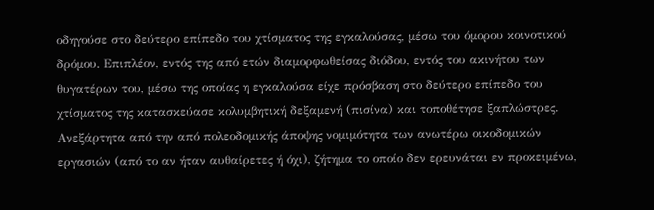οδηγούσε στο δεύτερο επίπεδο του χτίσματος της εγκαλούσας, μέσω του όμορου κοινοτικού δρόμου. Επιπλέον, εντός της από ετών διαμορφωθείσας διόδου, εντός του ακινήτου των θυγατέρων του, μέσω της οποίας η εγκαλούσα είχε πρόσβαση στο δεύτερο επίπεδο του χτίσματος της κατασκεύασε κολυμβητική δεξαμενή (πισίνα) και τοποθέτησε ξαπλώστρες. Ανεξάρτητα από την από πολεοδομικής άποψης νομιμότητα των ανωτέρω οικοδομικών εργασιών (από το αν ήταν αυθαίρετες ή όχι), ζήτημα το οποίο δεν ερευνάται εν προκειμένω,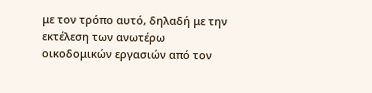με τον τρόπο αυτό, δηλαδή με την εκτέλεση των ανωτέρω οικοδομικών εργασιών από τον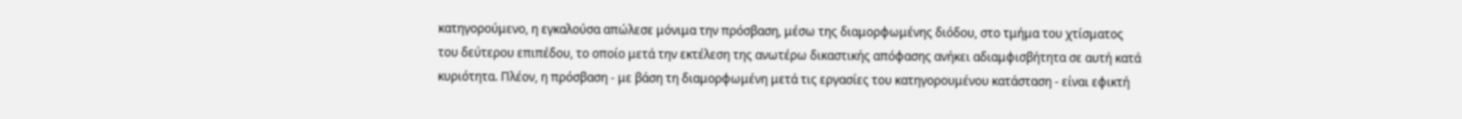κατηγορούμενο, η εγκαλούσα απώλεσε μόνιμα την πρόσβαση, μέσω της διαμορφωμένης διόδου, στο τμήμα του χτίσματος του δεύτερου επιπέδου, το οποίο μετά την εκτέλεση της ανωτέρω δικαστικής απόφασης ανήκει αδιαμφισβήτητα σε αυτή κατά κυριότητα. Πλέον, η πρόσβαση - με βάση τη διαμορφωμένη μετά τις εργασίες του κατηγορουμένου κατάσταση - είναι εφικτή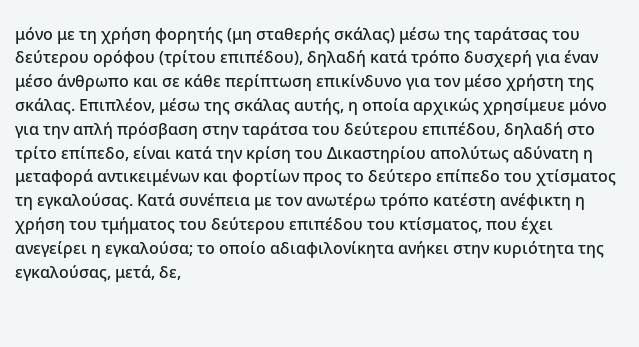μόνο με τη χρήση φορητής (μη σταθερής σκάλας) μέσω της ταράτσας του δεύτερου ορόφου (τρίτου επιπέδου), δηλαδή κατά τρόπο δυσχερή για έναν μέσο άνθρωπο και σε κάθε περίπτωση επικίνδυνο για τον μέσο χρήστη της σκάλας. Επιπλέον, μέσω της σκάλας αυτής, η οποία αρχικώς χρησίμευε μόνο για την απλή πρόσβαση στην ταράτσα του δεύτερου επιπέδου, δηλαδή στο τρίτο επίπεδο, είναι κατά την κρίση του Δικαστηρίου απολύτως αδύνατη η μεταφορά αντικειμένων και φορτίων προς το δεύτερο επίπεδο του χτίσματος τη εγκαλούσας. Κατά συνέπεια με τον ανωτέρω τρόπο κατέστη ανέφικτη η χρήση του τμήματος του δεύτερου επιπέδου του κτίσματος, που έχει ανεγείρει η εγκαλούσα; το οποίο αδιαφιλονίκητα ανήκει στην κυριότητα της εγκαλούσας, μετά, δε,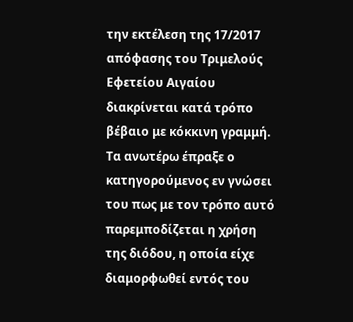την εκτέλεση της 17/2017 απόφασης του Τριμελούς Εφετείου Αιγαίου διακρίνεται κατά τρόπο βέβαιο με κόκκινη γραμμή. Τα ανωτέρω έπραξε ο κατηγορούμενος εν γνώσει του πως με τον τρόπο αυτό παρεμποδίζεται η χρήση της διόδου, η οποία είχε διαμορφωθεί εντός του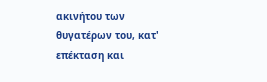ακινήτου των θυγατέρων του, κατ' επέκταση και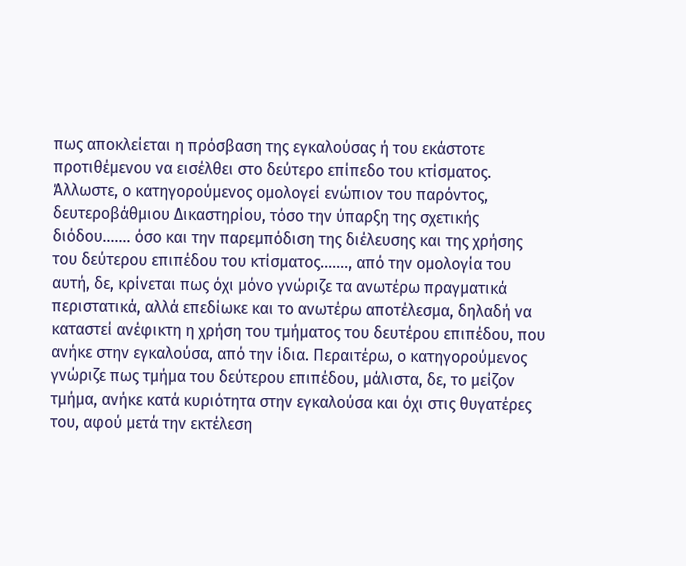πως αποκλείεται η πρόσβαση της εγκαλούσας ή του εκάστοτε προτιθέμενου να εισέλθει στο δεύτερο επίπεδο του κτίσματος. Άλλωστε, ο κατηγορούμενος ομολογεί ενώπιον του παρόντος, δευτεροβάθμιου Δικαστηρίου, τόσο την ύπαρξη της σχετικής διόδου....... όσο και την παρεμπόδιση της διέλευσης και της χρήσης του δεύτερου επιπέδου του κτίσματος......., από την ομολογία του αυτή, δε, κρίνεται πως όχι μόνο γνώριζε τα ανωτέρω πραγματικά περιστατικά, αλλά επεδίωκε και το ανωτέρω αποτέλεσμα, δηλαδή να καταστεί ανέφικτη η χρήση του τμήματος του δευτέρου επιπέδου, που ανήκε στην εγκαλούσα, από την ίδια. Περαιτέρω, ο κατηγορούμενος γνώριζε πως τμήμα του δεύτερου επιπέδου, μάλιστα, δε, το μείζον τμήμα, ανήκε κατά κυριότητα στην εγκαλούσα και όχι στις θυγατέρες του, αφού μετά την εκτέλεση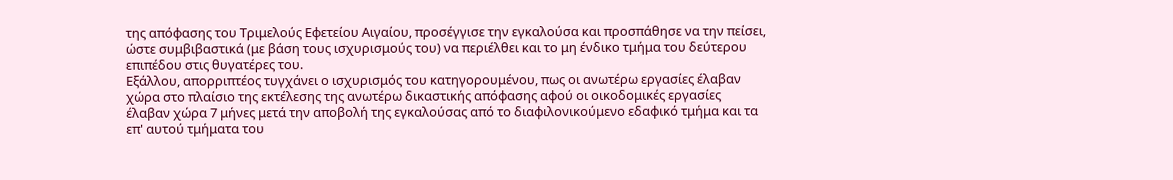της απόφασης του Τριμελούς Εφετείου Αιγαίου, προσέγγισε την εγκαλούσα και προσπάθησε να την πείσει, ώστε συμβιβαστικά (με βάση τους ισχυρισμούς του) να περιέλθει και το μη ένδικο τμήμα του δεύτερου επιπέδου στις θυγατέρες του.
Εξάλλου, απορριπτέος τυγχάνει ο ισχυρισμός του κατηγορουμένου, πως οι ανωτέρω εργασίες έλαβαν χώρα στο πλαίσιο της εκτέλεσης της ανωτέρω δικαστικής απόφασης αφού οι οικοδομικές εργασίες έλαβαν χώρα 7 μήνες μετά την αποβολή της εγκαλούσας από το διαφιλονικούμενο εδαφικό τμήμα και τα επ' αυτού τμήματα του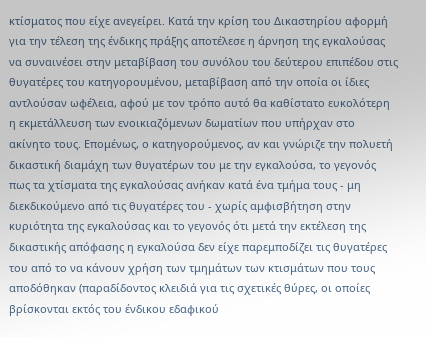κτίσματος που είχε ανεγείρει. Κατά την κρίση του Δικαστηρίου αφορμή για την τέλεση της ένδικης πράξης αποτέλεσε η άρνηση της εγκαλούσας να συναινέσει στην μεταβίβαση του συνόλου του δεύτερου επιπέδου στις θυγατέρες του κατηγορουμένου, μεταβίβαση από την οποία οι ίδιες αντλούσαν ωφέλεια, αφού με τον τρόπο αυτό θα καθίστατο ευκολότερη η εκμετάλλευση των ενοικιαζόμενων δωματίων που υπήρχαν στο ακίνητο τους. Επομένως, ο κατηγορούμενος, αν και γνώριζε την πολυετή δικαστική διαμάχη των θυγατέρων του με την εγκαλούσα, το γεγονός πως τα χτίσματα της εγκαλούσας ανήκαν κατά ένα τμήμα τους - μη διεκδικούμενο από τις θυγατέρες του - χωρίς αμφισβήτηση στην κυριότητα της εγκαλούσας και το γεγονός ότι μετά την εκτέλεση της δικαστικής απόφασης η εγκαλούσα δεν είχε παρεμποδίζει τις θυγατέρες του από το να κάνουν χρήση των τμημάτων των κτισμάτων που τους αποδόθηκαν (παραδίδοντος κλειδιά για τις σχετικές θύρες, οι οποίες βρίσκονται εκτός του ένδικου εδαφικού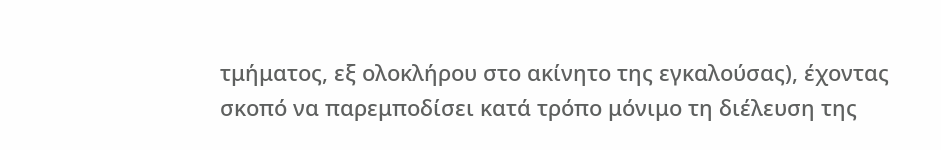τμήματος, εξ ολοκλήρου στο ακίνητο της εγκαλούσας), έχοντας σκοπό να παρεμποδίσει κατά τρόπο μόνιμο τη διέλευση της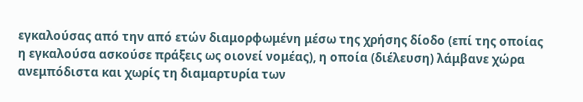εγκαλούσας από την από ετών διαμορφωμένη μέσω της χρήσης δίοδο (επί της οποίας η εγκαλούσα ασκούσε πράξεις ως οιονεί νομέας), η οποία (διέλευση) λάμβανε χώρα ανεμπόδιστα και χωρίς τη διαμαρτυρία των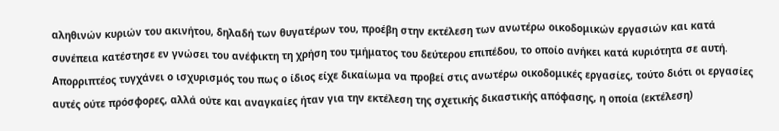αληθινών κυριών του ακινήτου, δηλαδή των θυγατέρων του, προέβη στην εκτέλεση των ανωτέρω οικοδομικών εργασιών και κατά συνέπεια κατέστησε εν γνώσει του ανέφικτη τη χρήση του τμήματος του δεύτερου επιπέδου, το οποίο ανήκει κατά κυριότητα σε αυτή. Απορριπτέος τυγχάνει ο ισχυρισμός του πως ο ίδιος είχε δικαίωμα να προβεί στις ανωτέρω οικοδομικές εργασίες, τούτο διότι οι εργασίες αυτές ούτε πρόσφορες, αλλά ούτε και αναγκαίες ήταν για την εκτέλεση της σχετικής δικαστικής απόφασης, η οποία (εκτέλεση)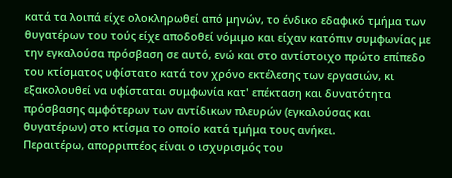κατά τα λοιπά είχε ολοκληρωθεί από μηνών, το ένδικο εδαφικό τμήμα των θυγατέρων του τούς είχε αποδοθεί νόμιμο και είχαν κατόπιν συμφωνίας με την εγκαλούσα πρόσβαση σε αυτό, ενώ και στο αντίστοιχο πρώτο επίπεδο του κτίσματος υφίστατο κατά τον χρόνο εκτέλεσης των εργασιών, κι εξακολουθεί να υφίσταται συμφωνία κατ' επέκταση και δυνατότητα πρόσβασης αμφότερων των αντίδικων πλευρών (εγκαλούσας και θυγατέρων) στο κτίσμα το οποίο κατά τμήμα τους ανήκει.
Περαιτέρω, απορριπτέος είναι ο ισχυρισμός του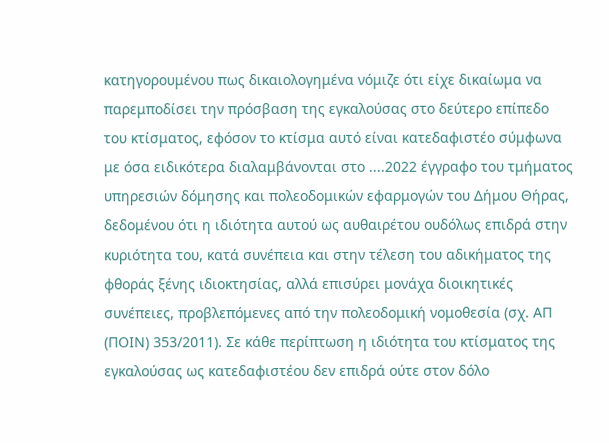κατηγορουμένου πως δικαιολογημένα νόμιζε ότι είχε δικαίωμα να παρεμποδίσει την πρόσβαση της εγκαλούσας στο δεύτερο επίπεδο του κτίσματος, εφόσον το κτίσμα αυτό είναι κατεδαφιστέο σύμφωνα με όσα ειδικότερα διαλαμβάνονται στο ....2022 έγγραφο του τμήματος υπηρεσιών δόμησης και πολεοδομικών εφαρμογών του Δήμου Θήρας, δεδομένου ότι η ιδιότητα αυτού ως αυθαιρέτου ουδόλως επιδρά στην κυριότητα του, κατά συνέπεια και στην τέλεση του αδικήματος της φθοράς ξένης ιδιοκτησίας, αλλά επισύρει μονάχα διοικητικές συνέπειες, προβλεπόμενες από την πολεοδομική νομοθεσία (σχ. ΑΠ (ΠΟΙΝ) 353/2011). Σε κάθε περίπτωση η ιδιότητα του κτίσματος της εγκαλούσας ως κατεδαφιστέου δεν επιδρά ούτε στον δόλο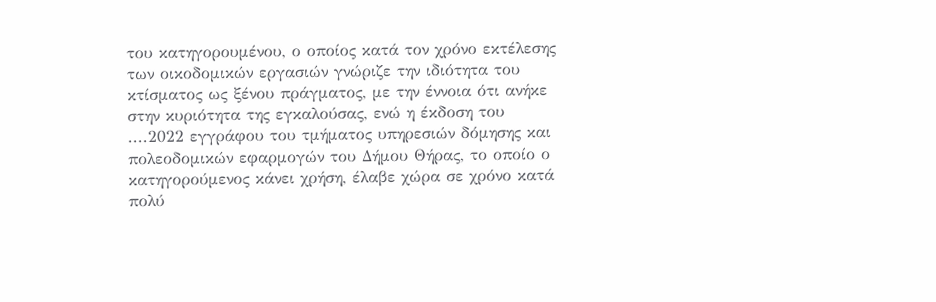του κατηγορουμένου, ο οποίος κατά τον χρόνο εκτέλεσης των οικοδομικών εργασιών γνώριζε την ιδιότητα του κτίσματος ως ξένου πράγματος, με την έννοια ότι ανήκε στην κυριότητα της εγκαλούσας, ενώ η έκδοση του ....2022 εγγράφου του τμήματος υπηρεσιών δόμησης και πολεοδομικών εφαρμογών του Δήμου Θήρας, το οποίο ο κατηγορούμενος κάνει χρήση, έλαβε χώρα σε χρόνο κατά πολύ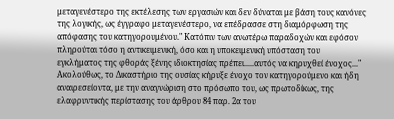μεταγενέστερο της εκτέλεσης των εργασιών και δεν δύναται με βάση τους κανόνες της λογικής, ως έγγραφο μεταγενέστερο, να επέδρασσε στη διαμόρφωση της απόφασης του κατηγορουμένου." Κατόπιν των ανωτέρω παραδοχών και εφόσον πληρούται τόσο η αντικειμενική, όσο και η υποκειμενική υπόσταση του εγκλήματος της φθοράς ξένης ιδιοκτησίας πρέπει.....αυτός να κηρυχθεί ένοχος..."
Ακολούθως, το Δικαστήριο της ουσίας κήρυξε ένοχο τον κατηγορούμενο και ήδη αναιρεσείοντα, με την αναγνώριση στο πρόσωπο του, ως πρωτοδίκως, της ελαφρυντικής περίστασης του άρθρου 84 παρ. 2α του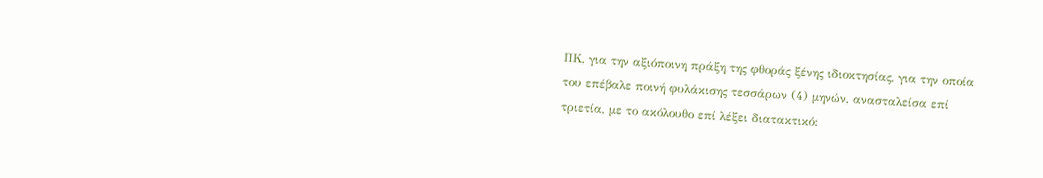ΠΚ, για την αξιόποινη πράξη της φθοράς ξένης ιδιοκτησίας, για την οποία του επέβαλε ποινή φυλάκισης τεσσάρων (4) μηνών, ανασταλείσα επί τριετία, με το ακόλουθο επί λέξει διατακτικό: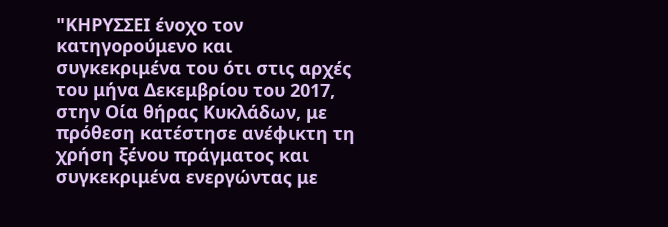"ΚΗΡΥΣΣΕΙ ένοχο τον κατηγορούμενο και συγκεκριμένα του ότι στις αρχές του μήνα Δεκεμβρίου του 2017, στην Οία θήρας Κυκλάδων, με πρόθεση κατέστησε ανέφικτη τη χρήση ξένου πράγματος και συγκεκριμένα ενεργώντας με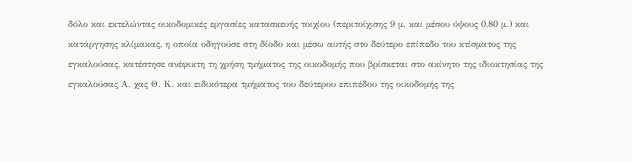δόλο και εκτελώντας οικοδομικές εργασίες κατασκευής τοιχίου (περιτοίχισης 9 μ. και μέσου ύψους 0,80 μ.) και κατάργησης κλίμακας, η οποία οδηγούσε στη δίοδο και μέσω αυτής στο δεύτερο επίπεδο του κτίσματος της εγκαλούσας, κατέστησε ανέφικτη τη χρήση τμήματος της οικοδομής που βρίσκεται στο ακίνητο της ιδιοκτησίας της εγκαλούσας Α. χας Θ. Κ. και ειδικότερα τμήματος του δεύτερου επιπέδου της οικοδομής της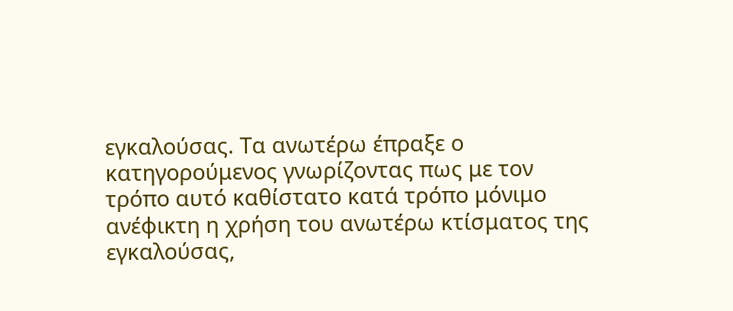εγκαλούσας. Τα ανωτέρω έπραξε ο κατηγορούμενος γνωρίζοντας πως με τον τρόπο αυτό καθίστατο κατά τρόπο μόνιμο ανέφικτη η χρήση του ανωτέρω κτίσματος της εγκαλούσας,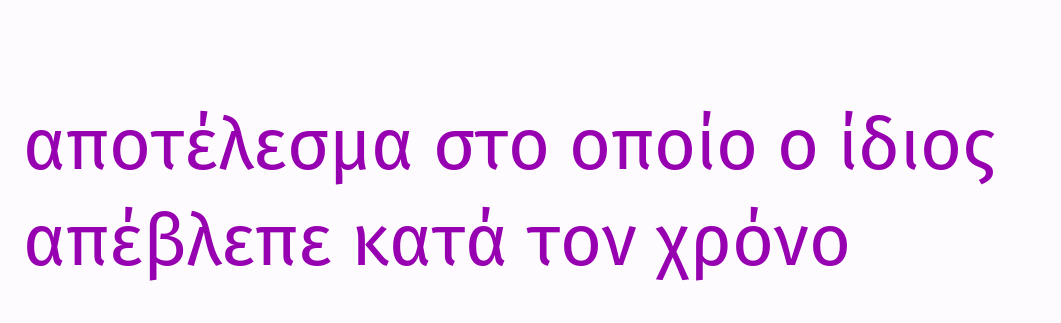αποτέλεσμα στο οποίο ο ίδιος απέβλεπε κατά τον χρόνο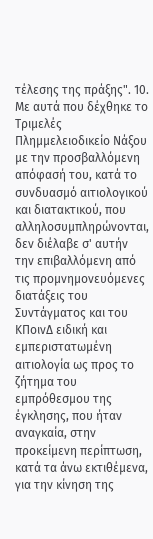τέλεσης της πράξης". 10. Με αυτά που δέχθηκε το Τριμελές Πλημμελειοδικείο Νάξου με την προσβαλλόμενη απόφασή του, κατά το συνδυασμό αιτιολογικού και διατακτικού, που αλληλοσυμπληρώνονται, δεν διέλαβε σ' αυτήν την επιβαλλόμενη από τις προμνημονευόμενες διατάξεις του Συντάγματος και του ΚΠοινΔ ειδική και εμπεριστατωμένη αιτιολογία ως προς το ζήτημα του εμπρόθεσμου της έγκλησης, που ήταν αναγκαία, στην προκείμενη περίπτωση, κατά τα άνω εκτιθέμενα, για την κίνηση της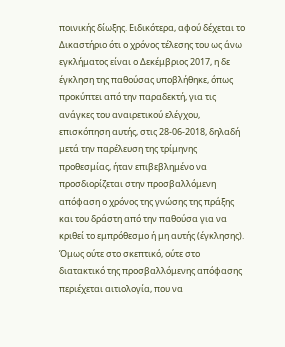ποινικής δίωξης. Ειδικότερα, αφού δέχεται το Δικαστήριο ότι ο χρόνος τέλεσης του ως άνω εγκλήματος είναι ο Δεκέμβριος 2017, η δε έγκληση της παθούσας υποβλήθηκε, όπως προκύπτει από την παραδεκτή, για τις ανάγκες του αναιρετικού ελέγχου, επισκόπηση αυτής, στις 28-06-2018, δηλαδή μετά την παρέλευση της τρίμηνης προθεσμίας, ήταν επιβεβλημένο να προσδιορίζεται στην προσβαλλόμενη απόφαση ο χρόνος της γνώσης της πράξης και του δράστη από την παθούσα για να κριθεί το εμπρόθεσμο ή μη αυτής (έγκλησης). Όμως ούτε στο σκεπτικό, ούτε στο διατακτικό της προσβαλλόμενης απόφασης περιέχεται αιτιολογία, που να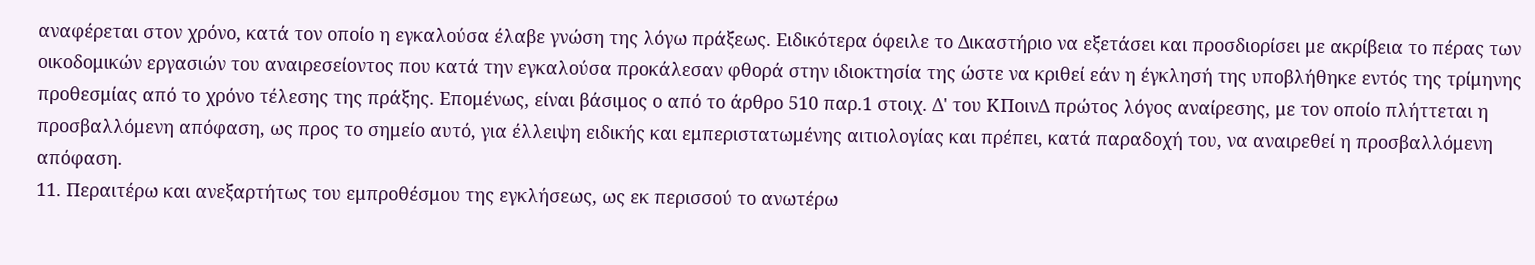αναφέρεται στον χρόνο, κατά τον οποίο η εγκαλούσα έλαβε γνώση της λόγω πράξεως. Ειδικότερα όφειλε το Δικαστήριο να εξετάσει και προσδιορίσει με ακρίβεια το πέρας των οικοδομικών εργασιών του αναιρεσείοντος που κατά την εγκαλούσα προκάλεσαν φθορά στην ιδιοκτησία της ώστε να κριθεί εάν η έγκλησή της υποβλήθηκε εντός της τρίμηνης προθεσμίας από το χρόνο τέλεσης της πράξης. Επομένως, είναι βάσιμος ο από το άρθρο 510 παρ.1 στοιχ. Δ' του ΚΠοινΔ πρώτος λόγος αναίρεσης, με τον οποίο πλήττεται η προσβαλλόμενη απόφαση, ως προς το σημείο αυτό, για έλλειψη ειδικής και εμπεριστατωμένης αιτιολογίας και πρέπει, κατά παραδοχή του, να αναιρεθεί η προσβαλλόμενη απόφαση.
11. Περαιτέρω και ανεξαρτήτως του εμπροθέσμου της εγκλήσεως, ως εκ περισσού το ανωτέρω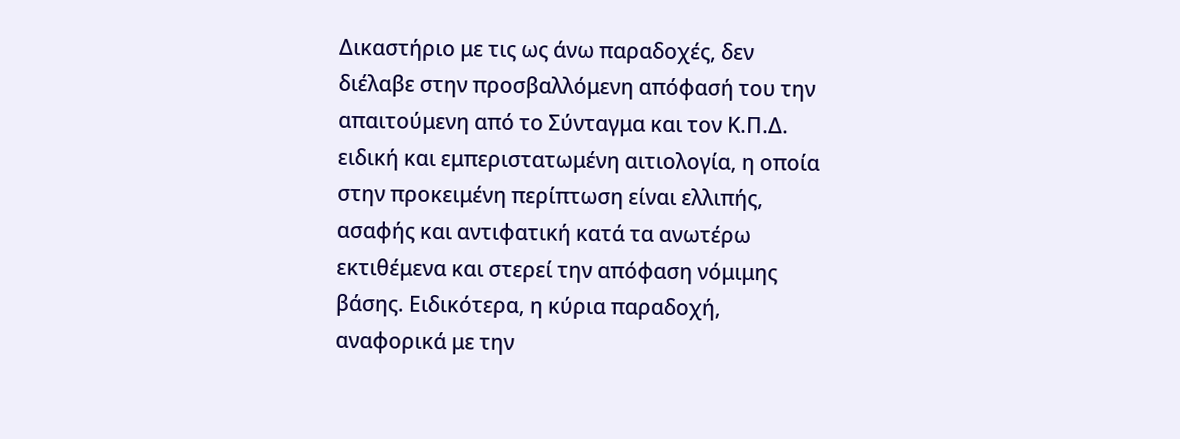Δικαστήριο με τις ως άνω παραδοχές, δεν διέλαβε στην προσβαλλόμενη απόφασή του την απαιτούμενη από το Σύνταγμα και τον Κ.Π.Δ. ειδική και εμπεριστατωμένη αιτιολογία, η οποία στην προκειμένη περίπτωση είναι ελλιπής, ασαφής και αντιφατική κατά τα ανωτέρω εκτιθέμενα και στερεί την απόφαση νόμιμης βάσης. Ειδικότερα, η κύρια παραδοχή, αναφορικά με την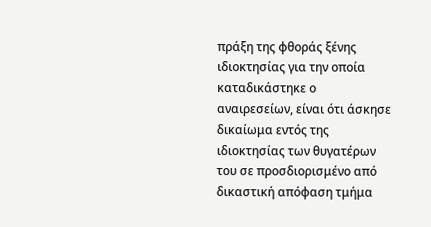πράξη της φθοράς ξένης ιδιοκτησίας για την οποία καταδικάστηκε ο αναιρεσείων, είναι ότι άσκησε δικαίωμα εντός της ιδιοκτησίας των θυγατέρων του σε προσδιορισμένο από δικαστική απόφαση τμήμα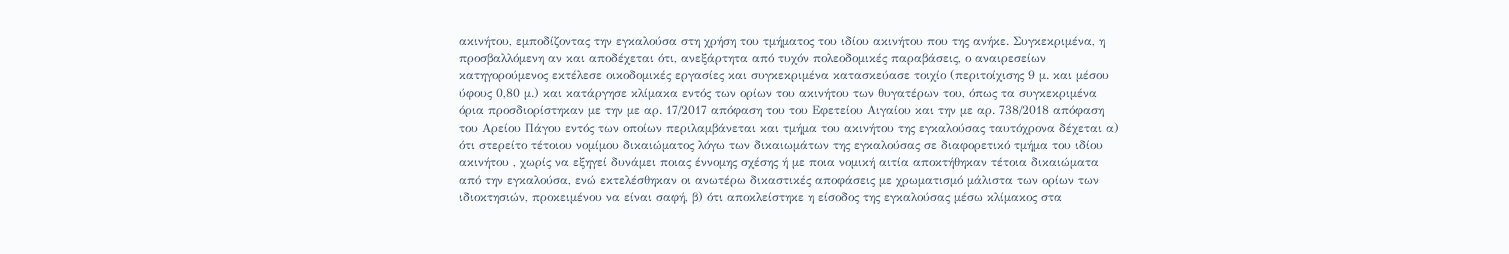ακινήτου, εμποδίζοντας την εγκαλούσα στη χρήση του τμήματος του ιδίου ακινήτου που της ανήκε. Συγκεκριμένα, η προσβαλλόμενη αν και αποδέχεται ότι, ανεξάρτητα από τυχόν πολεοδομικές παραβάσεις, ο αναιρεσείων κατηγορούμενος εκτέλεσε οικοδομικές εργασίες και συγκεκριμένα κατασκεύασε τοιχίο (περιτοίχισης 9 μ. και μέσου ύφους 0,80 μ.) και κατάργησε κλίμακα εντός των ορίων του ακινήτου των θυγατέρων του, όπως τα συγκεκριμένα όρια προσδιορίστηκαν με την με αρ. 17/2017 απόφαση του του Εφετείου Αιγαίου και την με αρ. 738/2018 απόφαση του Αρείου Πάγου εντός των οποίων περιλαμβάνεται και τμήμα του ακινήτου της εγκαλούσας ταυτόχρονα δέχεται α) ότι στερείτο τέτοιου νομίμου δικαιώματος λόγω των δικαιωμάτων της εγκαλούσας σε διαφορετικό τμήμα του ιδίου ακινήτου , χωρίς να εξηγεί δυνάμει ποιας έννομης σχέσης ή με ποια νομική αιτία αποκτήθηκαν τέτοια δικαιώματα από την εγκαλούσα, ενώ εκτελέσθηκαν οι ανωτέρω δικαστικές αποφάσεις με χρωματισμό μάλιστα των ορίων των ιδιοκτησιών, προκειμένου να είναι σαφή, β) ότι αποκλείστηκε η είσοδος της εγκαλούσας μέσω κλίμακος στα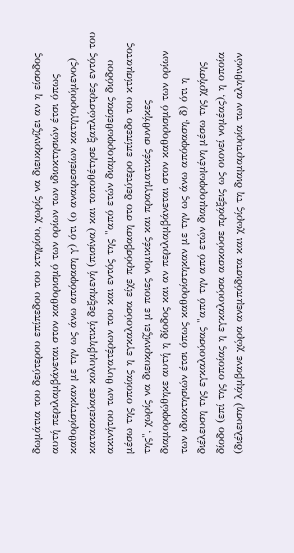δωμάτια του δεύτερου επίπεδου του κτηρίου, χωρίς να διευκρινίζει αν η είσοδος αυτή περιλαμβάνεται στον καθορισμό των ορίων των ιδιοκτησιών έτσι όπως καθορίστηκαν με την ως άνω απόφαση γ) ότι (ο αναιρεσείων κατηγορούμενος) κατασκεύασε κολυμβητική δεξαμενή (πισίνα) και τοποθέτησε ξαπλώστρες εντός του ακινήτου των θυγατέρων του και εντός της "από ετών διαμορφωθείσας διόδου μέσω της οποίας η εγκαλούσα είχε πρόσβαση στο δεύτερο επίπεδο του κτίσματος της", χωρίς να διευκρινίζει με ποιες νομικές και πραγματικές συνθήκες διαμορφώθηκε αυτή η δίοδος και αν περιλαμβάνεται στον καθορισμό των ορίων των ιδιοκτησιών έτσι όπως καθορίστηκαν με την ως άνω απόφαση, δ) ότι η διέλευση της εγκαλούσας "από την από ετών διαμορφωμένη μέσω της χρήσης δίοδο (επί της οποίας η εγκαλούσα ασκούσε πράξεις ως οιονεί νομέας), η οποία (διέλευση) λάμβανε χώρα ανεμπόδιστα και χωρίς τη διαμαρτυρία των αληθινών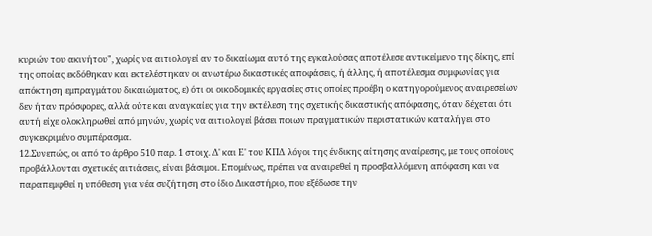κυριών του ακινήτου", χωρίς να αιτιολογεί αν το δικαίωμα αυτό της εγκαλούσας αποτέλεσε αντικείμενο της δίκης, επί της οποίας εκδόθηκαν και εκτελέστηκαν οι ανωτέρω δικαστικές αποφάσεις, ή άλλης, ή αποτέλεσμα συμφωνίας για απόκτηση εμπραγμάτου δικαιώματος, ε) ότι οι οικοδομικές εργασίες στις οποίες προέβη ο κατηγορούμενος αναιρεσείων δεν ήταν πρόσφορες, αλλά ούτε και αναγκαίες για την εκτέλεση της σχετικής δικαστικής απόφασης, όταν δέχεται ότι αυτή είχε ολοκληρωθεί από μηνών, χωρίς να αιτιολογεί βάσει ποιων πραγματικών περιστατικών καταλήγει στο συγκεκριμένο συμπέρασμα.
12.Συνεπώς, οι από το άρθρο 510 παρ. 1 στοιχ. Δ' και Ε' του ΚΠΔ λόγοι της ένδικης αίτησης αναίρεσης, με τους οποίους προβάλλονται σχετικές αιτιάσεις, είναι βάσιμοι. Επομένως, πρέπει να αναιρεθεί η προσβαλλόμενη απόφαση και να παραπεμφθεί η υπόθεση για νέα συζήτηση στο ίδιο Δικαστήριο, που εξέδωσε την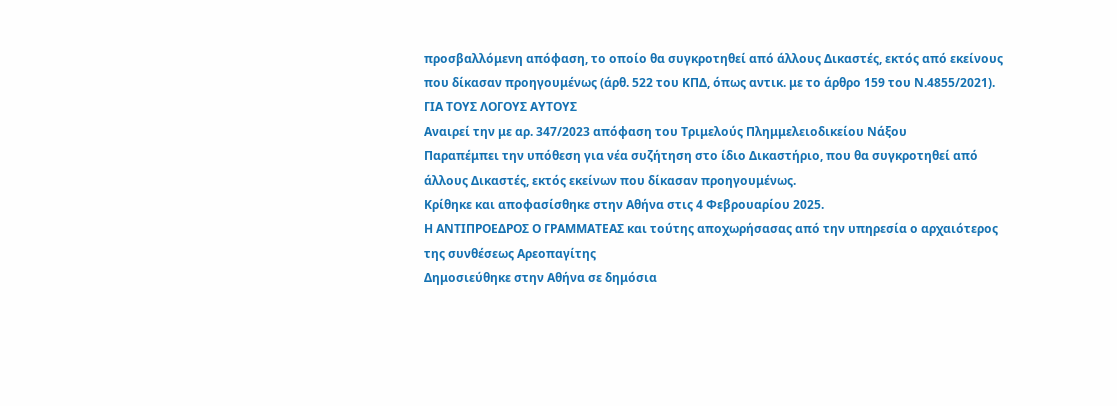προσβαλλόμενη απόφαση, το οποίο θα συγκροτηθεί από άλλους Δικαστές, εκτός από εκείνους που δίκασαν προηγουμένως (άρθ. 522 του ΚΠΔ, όπως αντικ. με το άρθρο 159 του Ν.4855/2021).
ΓΙΑ ΤΟΥΣ ΛΟΓΟΥΣ ΑΥΤΟΥΣ
Αναιρεί την με αρ. 347/2023 απόφαση του Τριμελούς Πλημμελειοδικείου Νάξου
Παραπέμπει την υπόθεση για νέα συζήτηση στο ίδιο Δικαστήριο, που θα συγκροτηθεί από άλλους Δικαστές, εκτός εκείνων που δίκασαν προηγουμένως.
Κρίθηκε και αποφασίσθηκε στην Αθήνα στις 4 Φεβρουαρίου 2025.
Η ΑΝΤΙΠΡΟΕΔΡΟΣ Ο ΓΡΑΜΜΑΤΕΑΣ και τούτης αποχωρήσασας από την υπηρεσία ο αρχαιότερος της συνθέσεως Αρεοπαγίτης
Δημοσιεύθηκε στην Αθήνα σε δημόσια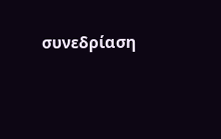συνεδρίαση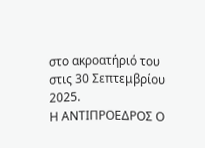στο ακροατήριό του στις 30 Σεπτεμβρίου 2025.
Η ΑΝΤΙΠΡΟΕΔΡΟΣ Ο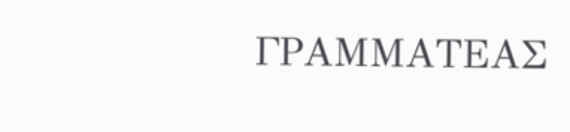ΓΡΑΜΜΑΤΕΑΣ